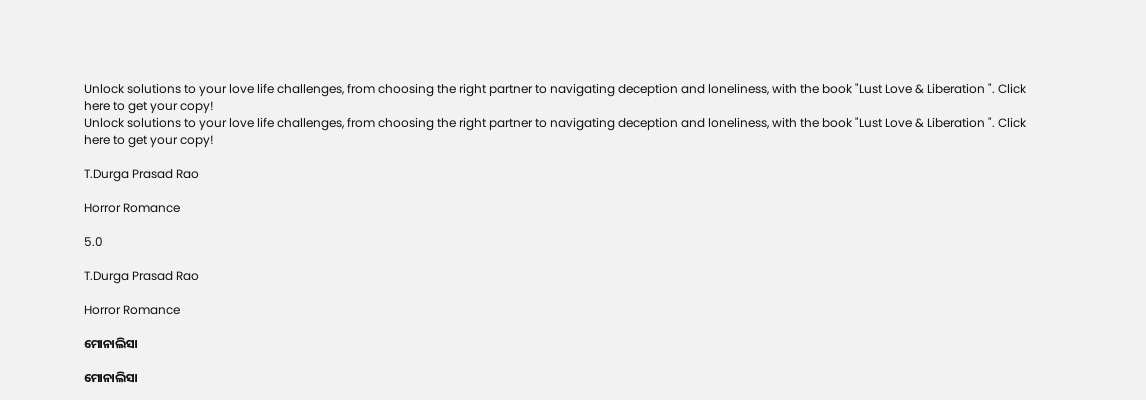Unlock solutions to your love life challenges, from choosing the right partner to navigating deception and loneliness, with the book "Lust Love & Liberation ". Click here to get your copy!
Unlock solutions to your love life challenges, from choosing the right partner to navigating deception and loneliness, with the book "Lust Love & Liberation ". Click here to get your copy!

T.Durga Prasad Rao

Horror Romance

5.0

T.Durga Prasad Rao

Horror Romance

ମୋନାଲିସା

ମୋନାଲିସା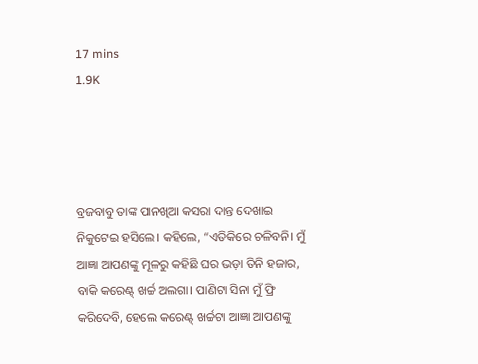17 mins
1.9K




ବ୍ରଜବାବୁ ତାଙ୍କ ପାନଖିଆ କସରା ଦାନ୍ତ ଦେଖାଇ ନିକୁଟେଇ ହସିଲେ। କହିଲେ, “ଏତିକିରେ ଚଳିବନି। ମୁଁ ଆଜ୍ଞା ଆପଣଙ୍କୁ ମୂଳରୁ କହିଛି ଘର ଭଡ଼ା ତିନି ହଜାର, ବାକି କରେଣ୍ଟ୍ ଖର୍ଚ୍ଚ ଅଲଗା। ପାଣିଟା ସିନା ମୁଁ ଫ୍ରି କରିଦେବି, ହେଲେ କରେଣ୍ଟ୍ ଖର୍ଚ୍ଚଟା ଆଜ୍ଞା ଆପଣଙ୍କୁ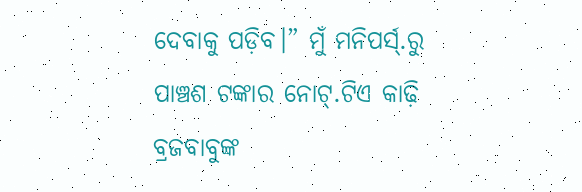ଦେବାକୁ ପଡ଼ିବ।” ମୁଁ ମନିପର୍ସ୍.ରୁ ପାଞ୍ଚଶ ଟଙ୍କାର ନୋଟ୍.ଟିଏ କାଢ଼ି ବ୍ରଜବାବୁଙ୍କ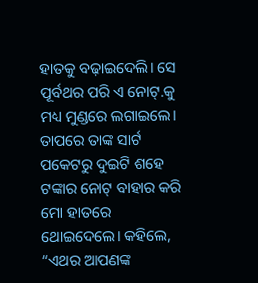ହାତକୁ ବଢ଼ାଇଦେଲି। ସେ ପୂର୍ବଥର ପରି ଏ ନୋଟ୍.କୁ ମଧ୍ୟ ମୁଣ୍ଡରେ ଲଗାଇଲେ। ତାପରେ ତାଙ୍କ ସାର୍ଟ ପକେଟରୁ ଦୁଇଟି ଶହେ ଟଙ୍କାର ନୋଟ୍ ବାହାର କରି ମୋ ହାତରେ ଥୋଇଦେଲେ। କହିଲେ, “ଏଥର ଆପଣଙ୍କ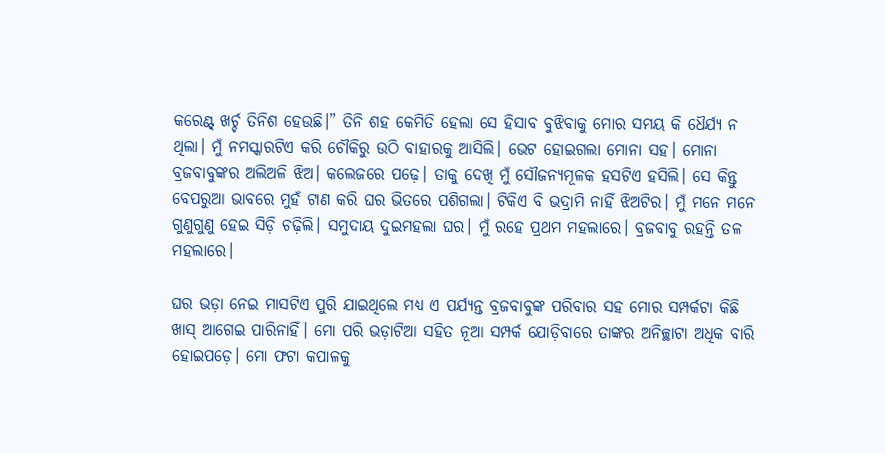କରେଣ୍ଟ୍ ଖର୍ଚ୍ଚ ତିନିଶ ହେଉଛି।” ତିନି ଶହ କେମିତି ହେଲା ସେ ହିସାବ ବୁଝିବାକୁ ମୋର ସମୟ କି ଧୈର୍ଯ୍ୟ ନ ଥିଲା। ମୁଁ ନମସ୍କାରଟିଏ କରି ଚୌକିରୁ ଉଠି ବାହାରକୁ ଆସିଲି। ଭେଟ ହୋଇଗଲା ମୋନା ସହ। ମୋନା ବ୍ରଜବାବୁଙ୍କର ଅଲିଅଳି ଝିଅ। କଲେଜରେ ପଢ଼େ। ତାକୁ ଦେଖି ମୁଁ ସୌଜନ୍ୟମୂଳକ ହସଟିଏ ହସିଲି। ସେ କିନ୍ତୁ ବେପରୁଆ ଭାବରେ ମୁହଁ ଟାଣ କରି ଘର ଭିତରେ ପଶିଗଲା। ଟିକିଏ ବି ଭଦ୍ରାମି ନାହିଁ ଝିଅଟିର। ମୁଁ ମନେ ମନେ ଗୁଣୁଗୁଣୁ ହେଇ ସିଡ଼ି ଚଢ଼ିଲି। ସମୁଦାୟ ଦୁଇମହଲା ଘର। ମୁଁ ରହେ ପ୍ରଥମ ମହଲାରେ। ବ୍ରଜବାବୁ ରହନ୍ତି ତଳ ମହଲାରେ।

ଘର ଭଡ଼ା ନେଇ ମାସଟିଏ ପୁରି ଯାଇଥିଲେ ମଧ୍ୟ ଏ ପର୍ଯ୍ୟନ୍ତ ବ୍ରଜବାବୁଙ୍କ ପରିବାର ସହ ମୋର ସମ୍ପର୍କଟା କିଛି ଖାସ୍ ଆଗେଇ ପାରିନାହିଁ। ମୋ ପରି ଭଡ଼ାଟିଆ ସହିତ ନୂଆ ସମ୍ପର୍କ ଯୋଡ଼ିବାରେ ତାଙ୍କର ଅନିଚ୍ଛାଟା ଅଧିକ ବାରି ହୋଇପଡ଼େ। ମୋ ଫଟା କପାଳକୁ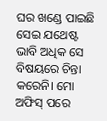ଘର ଖଣ୍ଡେ ପାଇଛି ସେଇ ଯଥେଷ୍ଟ ଭାବି ଅଧିକ ସେ ବିଷୟରେ ଚିନ୍ତା କରେନି। ମୋ ଅଫିସ୍ ପରେ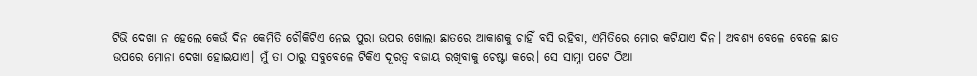ଟିଭି ଦେଖା ନ ହେଲେ କେଉଁ ଦିନ କେମିତି ଚୌକିଟିଏ ନେଇ ପୁରା ଉପର ଖୋଲା ଛାତରେ ଆକାଶକୁ ଚାହିଁ ବସି ରହିବା, ଏମିତିରେ ମୋର କଟିଯାଏ ଦିନ। ଅବଶ୍ୟ ବେଳେ ବେଳେ ଛାତ ଉପରେ ମୋନା ଦେଖା ହୋଇଯାଏ। ମୁଁ ତା ଠାରୁ ସବୁବେଳେ ଟିକିଏ ଦୂରତ୍ୱ ବଜାୟ ରଖିବାକୁ ଚେଷ୍ଟା କରେ। ସେ ସାମ୍ନା ପଟେ ଠିଆ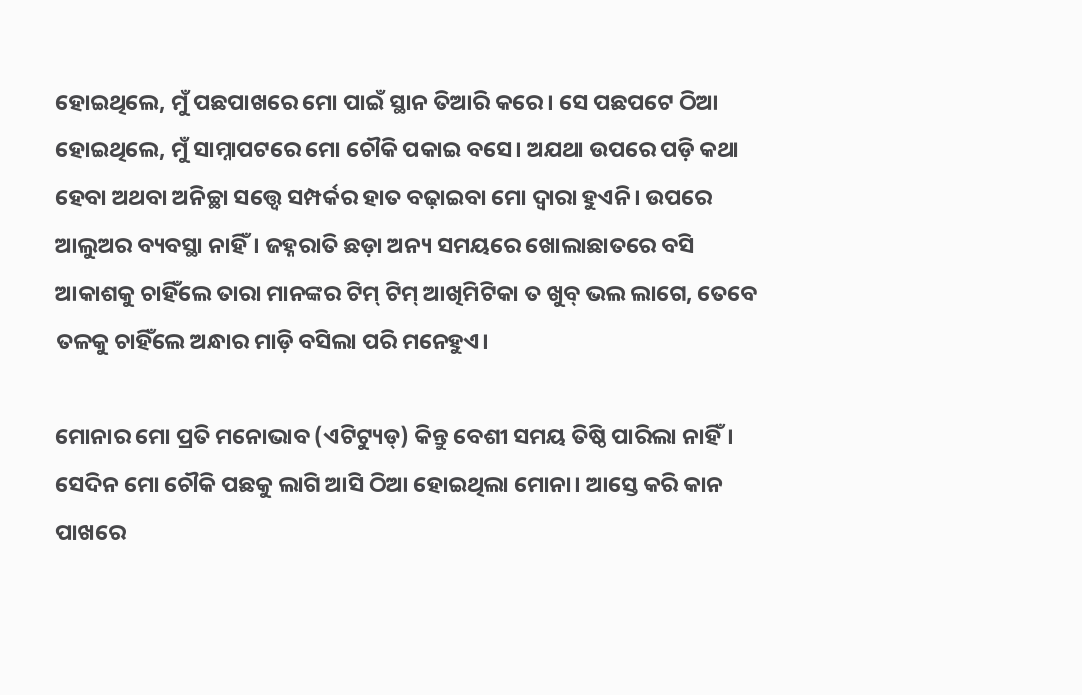ହୋଇଥିଲେ, ମୁଁ ପଛପାଖରେ ମୋ ପାଇଁ ସ୍ଥାନ ତିଆରି କରେ। ସେ ପଛପଟେ ଠିଆ ହୋଇଥିଲେ, ମୁଁ ସାମ୍ନାପଟରେ ମୋ ଚୌକି ପକାଇ ବସେ। ଅଯଥା ଉପରେ ପଡ଼ି କଥା ହେବା ଅଥବା ଅନିଚ୍ଛା ସତ୍ତ୍ୱେ ସମ୍ପର୍କର ହାତ ବଢ଼ାଇବା ମୋ ଦ୍ୱାରା ହୁଏନି। ଉପରେ ଆଲୁଅର ବ୍ୟବସ୍ଥା ନାହିଁ। ଜହ୍ନରାତି ଛଡ଼ା ଅନ୍ୟ ସମୟରେ ଖୋଲାଛାତରେ ବସି ଆକାଶକୁ ଚାହିଁଲେ ତାରା ମାନଙ୍କର ଟିମ୍ ଟିମ୍ ଆଖିମିଟିକା ତ ଖୁବ୍ ଭଲ ଲାଗେ, ତେବେ ତଳକୁ ଚାହିଁଲେ ଅନ୍ଧାର ମାଡ଼ି ବସିଲା ପରି ମନେହୁଏ।

ମୋନାର ମୋ ପ୍ରତି ମନୋଭାବ (ଏଟିଟ୍ୟୁଡ୍) କିନ୍ତୁ ବେଶୀ ସମୟ ତିଷ୍ଠି ପାରିଲା ନାହିଁ। ସେଦିନ ମୋ ଚୌକି ପଛକୁ ଲାଗି ଆସି ଠିଆ ହୋଇଥିଲା ମୋନା। ଆସ୍ତେ କରି କାନ ପାଖରେ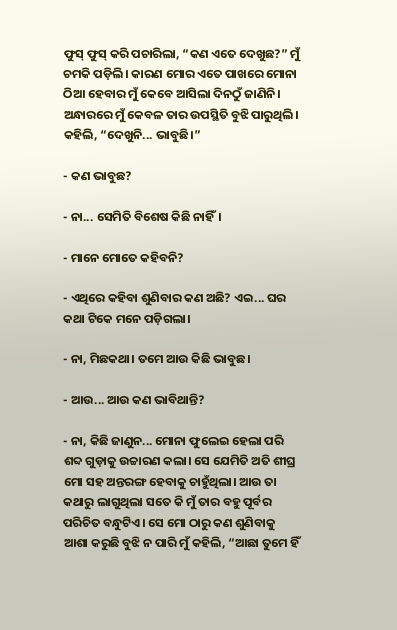ଫୁସ୍ ଫୁସ୍ କରି ପଚାରିଲା, “କଣ ଏତେ ଦେଖୁଛ?” ମୁଁ ଚମକି ପଡ଼ିଲି। କାରଣ ମୋର ଏତେ ପାଖରେ ମୋନା ଠିଆ ହେବାର ମୁଁ କେବେ ଆସିଲା ଦିନଠୁଁ ଜାଣିନି। ଅନ୍ଧାରରେ ମୁଁ କେବଳ ତାର ଉପସ୍ଥିତି ବୁଝି ପାରୁଥିଲି। କହିଲି, “ଦେଖୁନି... ଭାବୁଛି।”

- କଣ ଭାବୁଛ?

- ନା... ସେମିତି ବିଶେଷ କିଛି ନାହିଁ।

- ମାନେ ମୋତେ କହିବନି?

- ଏଥିରେ କହିବା ଶୁଣିବାର କଣ ଅଛି? ଏଇ... ଘର କଥା ଟିକେ ମନେ ପଡ଼ିଗଲା।

- ନା, ମିଛକଥା। ତମେ ଆଉ କିଛି ଭାବୁଛ।

- ଆଉ... ଆଉ କଣ ଭାବିଥାନ୍ତି?

- ନା, କିଛି ଜାଣୁନ... ମୋନା ଫୁଲେଇ ହେଲା ପରି ଶବ୍ଦ ଗୁଡ଼ାକୁ ଉଚ୍ଚାରଣ କଲା। ସେ ଯେମିତି ଅତି ଶୀଘ୍ର ମୋ ସହ ଅନ୍ତରଙ୍ଗ ହେବାକୁ ଚାହୁଁଥିଲା। ଆଉ ତା କଥାରୁ ଲାଗୁଥିଲା ସତେ କି ମୁଁ ତାର ବହୁ ପୂର୍ବର ପରିଚିତ ବନ୍ଧୁଟିଏ। ସେ ମୋ ଠାରୁ କଣ ଶୁଣିବାକୁ ଆଶା କରୁଛି ବୁଝି ନ ପାରି ମୁଁ କହିଲି, “ଆଛା ତୁମେ ହିଁ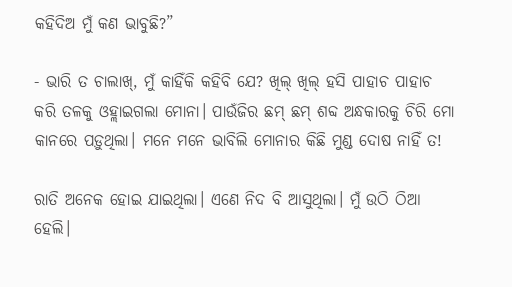କହିଦିଅ ମୁଁ କଣ ଭାବୁଛି?”

- ଭାରି ତ ଚାଲାଖ୍, ମୁଁ କାହିଁକି କହିବି ଯେ? ଖିଲ୍ ଖିଲ୍ ହସି ପାହାଚ ପାହାଚ କରି ତଳକୁ ଓହ୍ଲାଇଗଲା ମୋନା। ପାଉଁଜିର ଛମ୍ ଛମ୍ ଶବ୍ଦ ଅନ୍ଧକାରକୁ ଚିରି ମୋ କାନରେ ପଡ଼ୁଥିଲା। ମନେ ମନେ ଭାବିଲି ମୋନାର କିଛି ମୁଣ୍ଡ ଦୋଷ ନାହିଁ ତ!

ରାତି ଅନେକ ହୋଇ ଯାଇଥିଲା। ଏଣେ ନିଦ ବି ଆସୁଥିଲା। ମୁଁ ଉଠି ଠିଆ ହେଲି।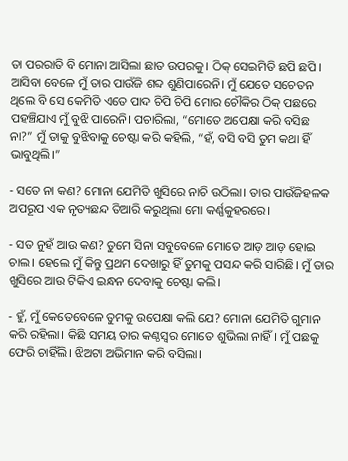ତା ପରରାତି ବି ମୋନା ଆସିଲା ଛାତ ଉପରକୁ। ଠିକ୍ ସେଇମିତି ଛପି ଛପି। ଆସିବା ବେଳେ ମୁଁ ତାର ପାଉଁଜି ଶବ୍ଦ ଶୁଣିପାରେନି। ମୁଁ ଯେତେ ସଚେତନ ଥିଲେ ବି ସେ କେମିତି ଏତେ ପାଦ ଚିପି ଚିପି ମୋର ଚୌକିର ଠିକ୍ ପଛରେ ପହଞ୍ଚିଯାଏ ମୁଁ ବୁଝି ପାରେନି। ପଚାରିଲା, “ମୋତେ ଅପେକ୍ଷା କରି ବସିଛ ନା?” ମୁଁ ତାକୁ ବୁଝିବାକୁ ଚେଷ୍ଟା କରି କହିଲି, “ହଁ, ବସି ବସି ତୁମ କଥା ହିଁ ଭାବୁଥିଲି।”

- ସତେ ନା କଣ? ମୋନା ଯେମିତି ଖୁସିରେ ନାଚି ଉଠିଲା। ତାର ପାଉଁଜିହଳକ ଅପରୂପ ଏକ ନୃତ୍ୟଛନ୍ଦ ତିଆରି କରୁଥିଲା ମୋ କର୍ଣ୍ଣକୁହରରେ।

- ସତ ନୁହଁ ଆଉ କଣ? ତୁମେ ସିନା ସବୁବେଳେ ମୋତେ ଆଡ଼ ଆଡ଼ ହୋଇ ଚାଲ। ହେଲେ ମୁଁ କିନ୍ତୁ ପ୍ରଥମ ଦେଖାରୁ ହିଁ ତୁମକୁ ପସନ୍ଦ କରି ସାରିଛି। ମୁଁ ତାର ଖୁସିରେ ଆଉ ଟିକିଏ ଇନ୍ଧନ ଦେବାକୁ ଚେଷ୍ଟା କଲି।

- ହୁଁ, ମୁଁ କେତେବେଳେ ତୁମକୁ ଉପେକ୍ଷା କଲି ଯେ? ମୋନା ଯେମିତି ଗୁମାନ କରି ରହିଲା। କିଛି ସମୟ ତାର କଣ୍ଠସ୍ଵର ମୋତେ ଶୁଭିଲା ନାହିଁ। ମୁଁ ପଛକୁ ଫେରି ଚାହିଁଲି। ଝିଅଟା ଅଭିମାନ କରି ବସିଲା।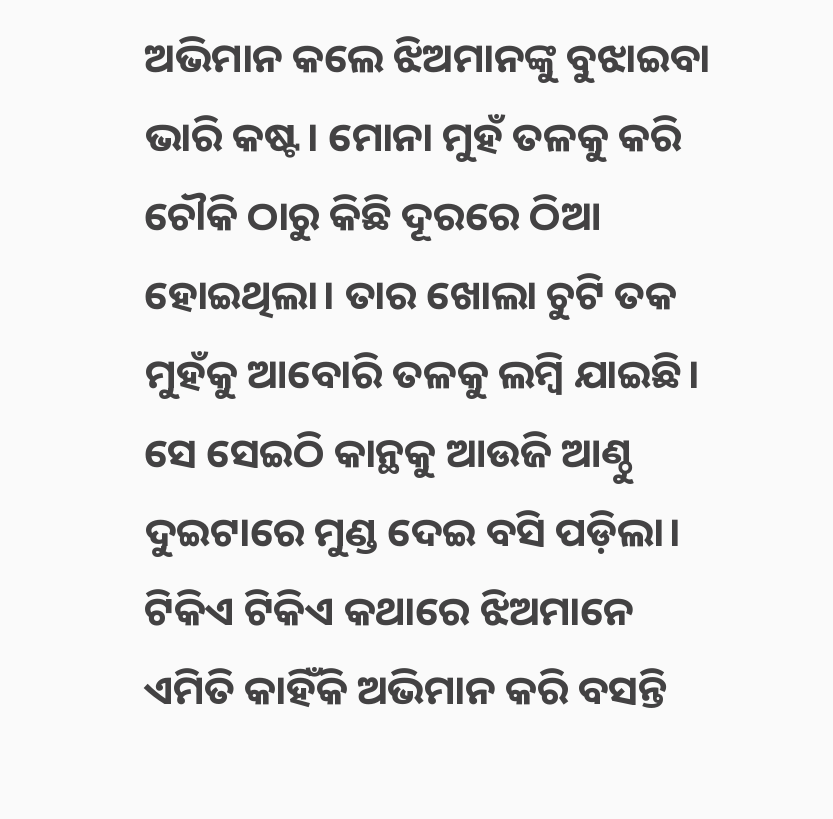ଅଭିମାନ କଲେ ଝିଅମାନଙ୍କୁ ବୁଝାଇବା ଭାରି କଷ୍ଟ। ମୋନା ମୁହଁ ତଳକୁ କରି ଚୌକି ଠାରୁ କିଛି ଦୂରରେ ଠିଆ ହୋଇଥିଲା। ତାର ଖୋଲା ଚୁଟି ତକ ମୁହଁକୁ ଆବୋରି ତଳକୁ ଲମ୍ବି ଯାଇଛି। ସେ ସେଇଠି କାନ୍ଥକୁ ଆଉଜି ଆଣ୍ଠୁ ଦୁଇଟାରେ ମୁଣ୍ଡ ଦେଇ ବସି ପଡ଼ିଲା। ଟିକିଏ ଟିକିଏ କଥାରେ ଝିଅମାନେ ଏମିତି କାହିଁକି ଅଭିମାନ କରି ବସନ୍ତି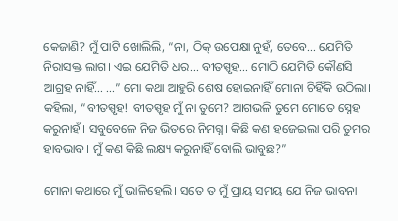କେଜାଣି? ମୁଁ ପାଟି ଖୋଲିଲି, “ନା, ଠିକ୍ ଉପେକ୍ଷା ନୁହଁ, ତେବେ... ଯେମିତି ନିରାସକ୍ତ ଲାଗ। ଏଇ ଯେମିତି ଧର... ବୀତସ୍ପୃହ... ମୋଠି ଯେମିତି କୌଣସି ଆଗ୍ରହ ନାହିଁ... ...” ମୋ କଥା ଆହୁରି ଶେଷ ହୋଇନାହିଁ ମୋନା ଚିହିଁକି ଉଠିଲା। କହିଲା, “ବୀତସ୍ପୃହ! ବୀତସ୍ପୃହ ମୁଁ ନା ତୁମେ? ଆଗଭଳି ତୁମେ ମୋତେ ସ୍ନେହ କରୁନାହଁ। ସବୁବେଳେ ନିଜ ଭିତରେ ନିମଗ୍ନ। କିଛି କଣ ହଜେଇଲା ପରି ତୁମର ହାବଭାବ। ମୁଁ କଣ କିଛି ଲକ୍ଷ୍ୟ କରୁନାହିଁ ବୋଲି ଭାବୁଛ?”

ମୋନା କଥାରେ ମୁଁ ଭାଳିହେଲି। ସତେ ତ ମୁଁ ପ୍ରାୟ ସମୟ ଯେ ନିଜ ଭାବନା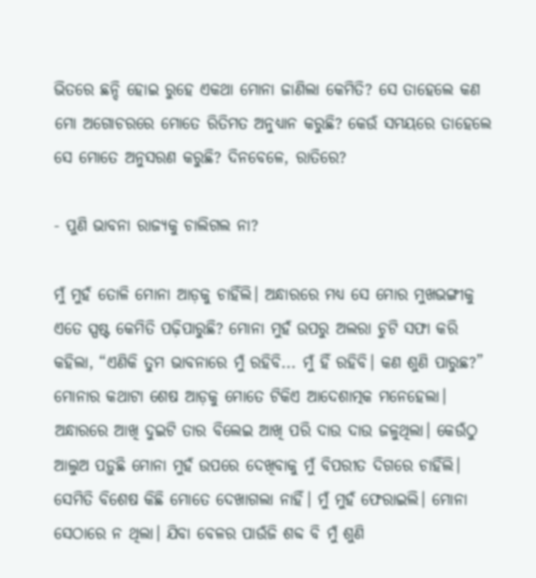ଭିତରେ ଛନ୍ଦି ହୋଇ ରୁହେ ଏକଥା ମୋନା ଜାଣିଲା କେମିତି? ସେ ତାହେଲେ କଣ ମୋ ଅଗୋଚରରେ ମୋତେ ରିତିମତ ଅନୁଧ୍ୟାନ କରୁଛି? କେଉଁ ସମୟରେ ତାହେଲେ ସେ ମୋତେ ଅନୁସରଣ କରୁଛି? ଦିନବେଳେ, ରାତିରେ?

- ପୁଣି ଭାବନା ରାଜ୍ୟକୁ ଚାଲିଗଲ ନା?

ମୁଁ ମୁହଁ ତୋଳି ମୋନା ଆଡ଼କୁ ଚାହିଁଲି। ଅନ୍ଧାରରେ ମଧ୍ୟ ସେ ମୋର ମୁଖଭଙ୍ଗୀକୁ ଏତେ ସ୍ପଷ୍ଟ କେମିତି ପଢ଼ିପାରୁଛି? ମୋନା ମୁହଁ ଉପରୁ ଅଲରା ଚୁଟି ସଫା କରି କହିଲା, “ଏଣିକି ତୁମ ଭାବନାରେ ମୁଁ ରହିବି... ମୁଁ ହିଁ ରହିବି। କଣ ଶୁଣି ପାରୁଛ?” ମୋନାର କଥାଟା ଶେଷ ଆଡ଼କୁ ମୋତେ ଟିକିଏ ଆଦେଶାତ୍ମକ ମନେହେଲା। ଅନ୍ଧାରରେ ଆଖି ଦୁଇଟି ତାର ବିଲେଇ ଆଖି ପରି ଦାଉ ଦାଉ ଜଳୁଥିଲା। କେଉଁଠୁ ଆଲୁଅ ପଡ଼ୁଛି ମୋନା ମୁହଁ ଉପରେ ଦେଖିବାକୁ ମୁଁ ବିପରୀତ ଦିଗରେ ଚାହିଁଲି। ସେମିତି ବିଶେଷ କିଛି ମୋତେ ଦେଖାଗଲା ନାହିଁ। ମୁଁ ମୁହଁ ଫେରାଇଲି। ମୋନା ସେଠାରେ ନ ଥିଲା। ଯିବା ବେଳର ପାଉଁଜି ଶବ୍ଦ ବି ମୁଁ ଶୁଣି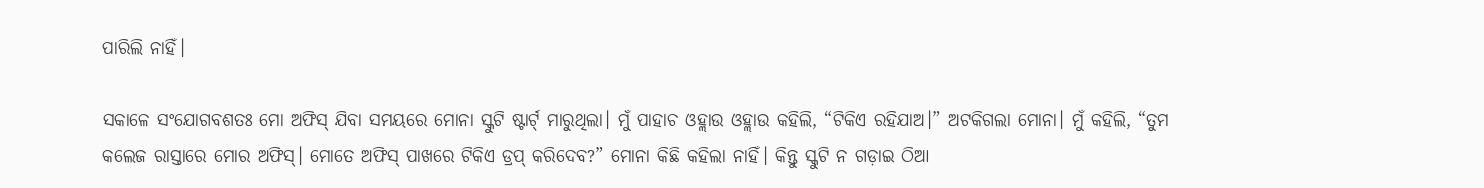ପାରିଲି ନାହିଁ।

ସକାଳେ ସଂଯୋଗବଶତଃ ମୋ ଅଫିସ୍ ଯିବା ସମୟରେ ମୋନା ସ୍କୁଟି ଷ୍ଟାର୍ଟ୍ ମାରୁଥିଲା। ମୁଁ ପାହାଚ ଓହ୍ଲାଉ ଓହ୍ଲାଉ କହିଲି, “ଟିକିଏ ରହିଯାଅ।” ଅଟକିଗଲା ମୋନା। ମୁଁ କହିଲି, “ତୁମ କଲେଜ ରାସ୍ତାରେ ମୋର ଅଫିସ୍। ମୋତେ ଅଫିସ୍ ପାଖରେ ଟିକିଏ ଡ୍ରପ୍ କରିଦେବ?” ମୋନା କିଛି କହିଲା ନାହିଁ। କିନ୍ତୁ ସ୍କୁଟି ନ ଗଡ଼ାଇ ଠିଆ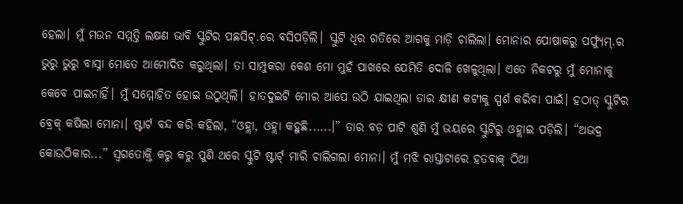ହେଲା। ମୁଁ ମଉନ ସମ୍ମତ୍ତି ଲକ୍ଷଣ ଭାବି ସ୍କୁଟିର ପଛସିଟ୍.ରେ ବସିପଡ଼ିଲି। ସ୍କୁଟି ଧିର ଗତିରେ ଆଗକୁ ମାଡ଼ି ଚାଲିଲା। ମୋନାର ପୋଷାକରୁ ପର୍ଫ୍ୟୁମ୍.ର ଭୁରୁ ଭୁରୁ ବାସ୍ନା ମୋତେ ଆମୋଦିତ କରୁଥିଲା। ତା ସାମ୍ପୁକରା କେଶ ମୋ ମୁହଁ ପାଖରେ ଯେମିତି ଦୋଳି ଖେଳୁଥିଲା। ଏତେ ନିକଟରୁ ମୁଁ ମୋନାକୁ କେବେ ପାଇନାହିଁ। ମୁଁ ସମ୍ମୋହିତ ହୋଇ ଉଠୁଥିଲି। ହାତଦୁଇଟି ମୋର ଆପେ ଉଠି ଯାଇଥିଲା ତାର କ୍ଷୀଣ କଟୀକୁ ସ୍ପର୍ଶ କରିବା ପାଇଁ। ହଠାତ୍ ସ୍କୁଟିର ବ୍ରେକ୍ କଷିଲା ମୋନା। ଷ୍ଟାର୍ଟ ବନ୍ଦ କରି କହିଲା, “ଓହ୍ଲା, ଓହ୍ଲା କହୁଛି......।” ତାର ବଡ଼ ପାଟି ଶୁଣି ମୁଁ ଭୟରେ ସ୍କୁଟିରୁ ଓହ୍ଲାଇ ପଡ଼ିଲି। “ଅଭଦ୍ର କୋଉଠିକାର...” ସ୍ଵଗତୋକ୍ତି କରୁ କରୁ ପୁଣି ଥରେ ସ୍କୁଟି ଷ୍ଟାର୍ଟ୍ ମାରି ଚାଲିଗଲା ମୋନା। ମୁଁ ମଝି ରାସ୍ତାଟାରେ ହତବାକ୍ ଠିଆ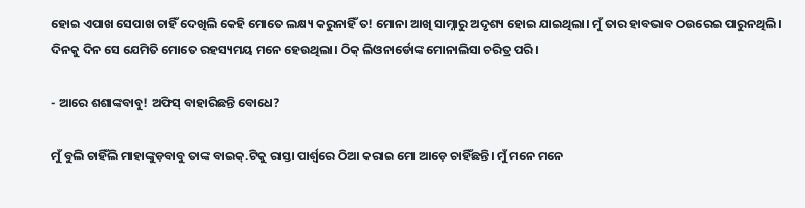ହୋଇ ଏପାଖ ସେପାଖ ଚାହିଁ ଦେଖିଲି କେହି ମୋତେ ଲକ୍ଷ୍ୟ କରୁନାହିଁ ତ! ମୋନା ଆଖି ସାମ୍ନାରୁ ଅଦୃଶ୍ୟ ହୋଇ ଯାଇଥିଲା। ମୁଁ ତାର ହାବଭାବ ଠଉରେଇ ପାରୁନଥିଲି। ଦିନକୁ ଦିନ ସେ ଯେମିତି ମୋତେ ରହସ୍ୟମୟ ମନେ ହେଉଥିଲା। ଠିକ୍ ଲିଓନାର୍ଡୋଙ୍କ ମୋନାଲିସା ଚରିତ୍ର ପରି।

- ଆରେ ଶଶାଙ୍କବାବୁ! ଅଫିସ୍ ବାହାରିଛନ୍ତି ବୋଧେ?

ମୁଁ ବୁଲି ଚାହିଁଲି ମାହାଙ୍କୁଡ଼ବାବୁ ତାଙ୍କ ବାଇକ୍.ଟିକୁ ରାସ୍ତା ପାର୍ଶ୍ୱରେ ଠିଆ କରାଇ ମୋ ଆଡ଼େ ଚାହିଁଛନ୍ତି। ମୁଁ ମନେ ମନେ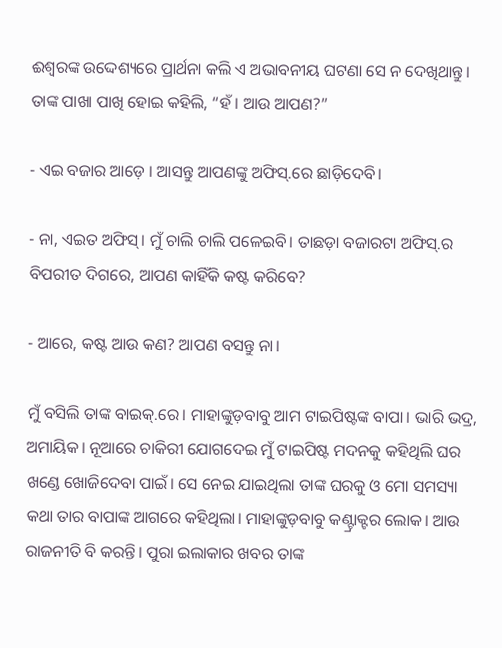ଈଶ୍ୱରଙ୍କ ଉଦ୍ଦେଶ୍ୟରେ ପ୍ରାର୍ଥନା କଲି ଏ ଅଭାବନୀୟ ଘଟଣା ସେ ନ ଦେଖିଥାନ୍ତୁ। ତାଙ୍କ ପାଖା ପାଖି ହୋଇ କହିଲି, “ହଁ । ଆଉ ଆପଣ?”

- ଏଇ ବଜାର ଆଡ଼େ । ଆସନ୍ତୁ ଆପଣଙ୍କୁ ଅଫିସ୍.ରେ ଛାଡ଼ିଦେବି।

- ନା, ଏଇତ ଅଫିସ୍। ମୁଁ ଚାଲି ଚାଲି ପଳେଇବି। ତାଛଡ଼ା ବଜାରଟା ଅଫିସ୍.ର ବିପରୀତ ଦିଗରେ, ଆପଣ କାହିଁକି କଷ୍ଟ କରିବେ?

- ଆରେ, କଷ୍ଟ ଆଉ କଣ? ଆପଣ ବସନ୍ତୁ ନା।

ମୁଁ ବସିଲି ତାଙ୍କ ବାଇକ୍.ରେ। ମାହାଙ୍କୁଡ଼ବାବୁ ଆମ ଟାଇପିଷ୍ଟଙ୍କ ବାପା। ଭାରି ଭଦ୍ର, ଅମାୟିକ। ନୂଆରେ ଚାକିରୀ ଯୋଗଦେଇ ମୁଁ ଟାଇପିଷ୍ଟ ମଦନକୁ କହିଥିଲି ଘର ଖଣ୍ଡେ ଖୋଜିଦେବା ପାଇଁ। ସେ ନେଇ ଯାଇଥିଲା ତାଙ୍କ ଘରକୁ ଓ ମୋ ସମସ୍ୟା କଥା ତାର ବାପାଙ୍କ ଆଗରେ କହିଥିଲା। ମାହାଙ୍କୁଡ଼ବାବୁ କଣ୍ଟ୍ରାକ୍ଟର ଲୋକ। ଆଉ ରାଜନୀତି ବି କରନ୍ତି। ପୁରା ଇଲାକାର ଖବର ତାଙ୍କ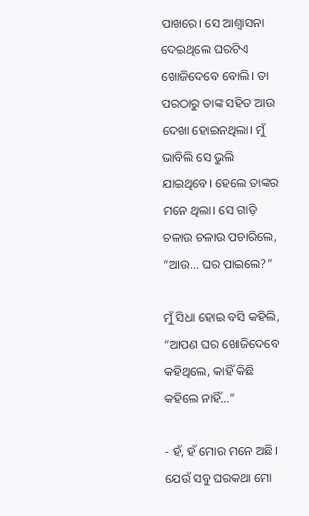ପାଖରେ। ସେ ଆଶ୍ୱାସନା ଦେଇଥିଲେ ଘରଟିଏ ଖୋଜିଦେବେ ବୋଲି। ତା ପରଠାରୁ ତାଙ୍କ ସହିତ ଆଉ ଦେଖା ହୋଇନଥିଲା। ମୁଁ ଭାବିଲି ସେ ଭୁଲି ଯାଇଥିବେ। ହେଲେ ତାଙ୍କର ମନେ ଥିଲା। ସେ ଗାଡ଼ି ଚଳାଉ ଚଳାଉ ପଚାରିଲେ, “ଆଉ... ଘର ପାଇଲେ?”

ମୁଁ ସିଧା ହୋଇ ବସି କହିଲି, “ଆପଣ ଘର ଖୋଜିଦେବେ କହିଥିଲେ, କାହିଁ କିଛି କହିଲେ ନାହିଁ...”

- ହଁ, ହଁ ମୋର ମନେ ଅଛି। ଯେଉଁ ସବୁ ଘରକଥା ମୋ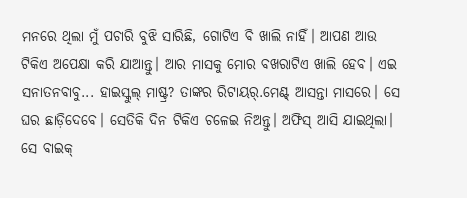ମନରେ ଥିଲା ମୁଁ ପଚାରି ବୁଝି ସାରିଛି, ଗୋଟିଏ ବି ଖାଲି ନାହିଁ। ଆପଣ ଆଉ ଟିକିଏ ଅପେକ୍ଷା କରି ଯାଆନ୍ତୁ। ଆର ମାସକୁ ମୋର ବଖରାଟିଏ ଖାଲି ହେବ। ଏଇ ସନାତନବାବୁ... ହାଇସ୍କୁଲ୍ ମାଷ୍ଟ୍ର? ତାଙ୍କର ରିଟାୟର୍.ମେଣ୍ଟ୍ ଆସନ୍ତା ମାସରେ। ସେ ଘର ଛାଡ଼ିଦେବେ। ସେତିକି ଦିନ ଟିକିଏ ଚଳେଇ ନିଅନ୍ତୁ। ଅଫିସ୍ ଆସି ଯାଇଥିଲା। ସେ ବାଇକ୍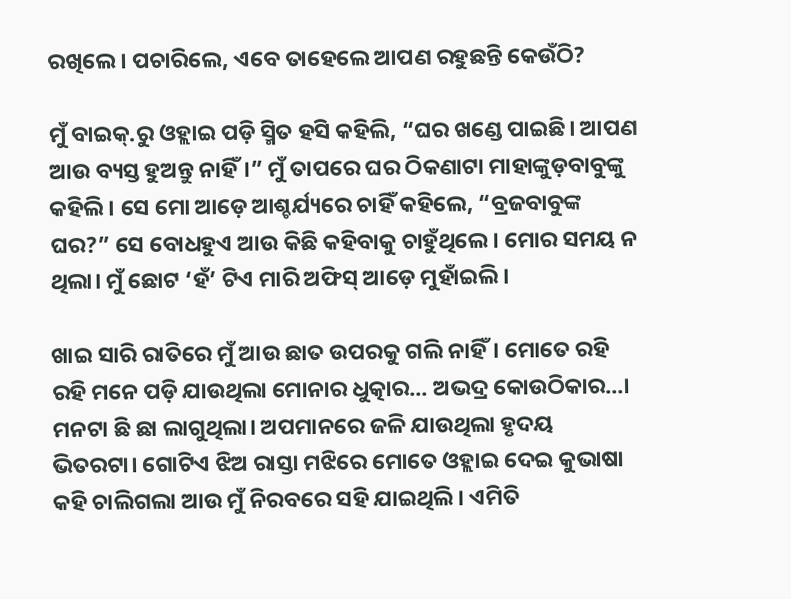ରଖିଲେ। ପଚାରିଲେ, ଏବେ ତାହେଲେ ଆପଣ ରହୁଛନ୍ତି କେଉଁଠି?

ମୁଁ ବାଇକ୍.ରୁ ଓହ୍ଲାଇ ପଡ଼ି ସ୍ମିତ ହସି କହିଲି, “ଘର ଖଣ୍ଡେ ପାଇଛି। ଆପଣ ଆଉ ବ୍ୟସ୍ତ ହୁଅନ୍ତୁ ନାହିଁ।” ମୁଁ ତାପରେ ଘର ଠିକଣାଟା ମାହାଙ୍କୁଡ଼ବାବୁଙ୍କୁ କହିଲି। ସେ ମୋ ଆଡ଼େ ଆଶ୍ଚର୍ଯ୍ୟରେ ଚାହିଁ କହିଲେ, “ବ୍ରଜବାବୁଙ୍କ ଘର?” ସେ ବୋଧହୁଏ ଆଉ କିଛି କହିବାକୁ ଚାହୁଁଥିଲେ। ମୋର ସମୟ ନ ଥିଲା। ମୁଁ ଛୋଟ ‘ହଁ’ ଟିଏ ମାରି ଅଫିସ୍ ଆଡ଼େ ମୁହାଁଇଲି।

ଖାଇ ସାରି ରାତିରେ ମୁଁ ଆଉ ଛାତ ଉପରକୁ ଗଲି ନାହିଁ। ମୋତେ ରହି ରହି ମନେ ପଡ଼ି ଯାଉଥିଲା ମୋନାର ଧୁତ୍କାର... ଅଭଦ୍ର କୋଉଠିକାର...। ମନଟା ଛି ଛା ଲାଗୁଥିଲା। ଅପମାନରେ ଜଳି ଯାଉଥିଲା ହୃଦୟ ଭିତରଟା। ଗୋଟିଏ ଝିଅ ରାସ୍ତା ମଝିରେ ମୋତେ ଓହ୍ଲାଇ ଦେଇ କୁଭାଷା କହି ଚାଲିଗଲା ଆଉ ମୁଁ ନିରବରେ ସହି ଯାଇଥିଲି। ଏମିତି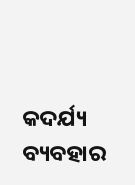କଦର୍ଯ୍ୟ ବ୍ୟବହାର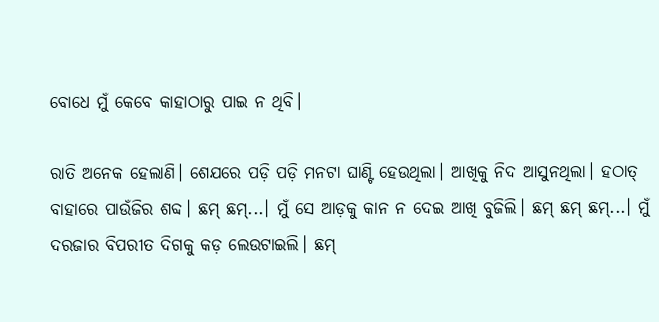ବୋଧେ ମୁଁ କେବେ କାହାଠାରୁ ପାଇ ନ ଥିବି।

ରାତି ଅନେକ ହେଲାଣି। ଶେଯରେ ପଡ଼ି ପଡ଼ି ମନଟା ଘାଣ୍ଟି ହେଉଥିଲା। ଆଖିକୁ ନିଦ ଆସୁନଥିଲା। ହଠାତ୍ ବାହାରେ ପାଉଁଜିର ଶବ୍ଦ। ଛମ୍ ଛମ୍...। ମୁଁ ସେ ଆଡ଼କୁ କାନ ନ ଦେଇ ଆଖି ବୁଜିଲି। ଛମ୍ ଛମ୍ ଛମ୍...। ମୁଁ ଦରଜାର ବିପରୀତ ଦିଗକୁ କଡ଼ ଲେଉଟାଇଲି। ଛମ୍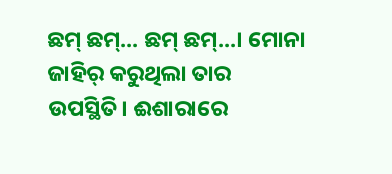ଛମ୍ ଛମ୍... ଛମ୍ ଛମ୍...। ମୋନା ଜାହିର୍ କରୁଥିଲା ତାର ଉପସ୍ଥିତି। ଈଶାରାରେ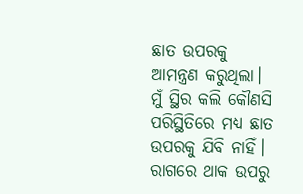ଛାତ ଉପରକୁ ଆମନ୍ତ୍ରଣ କରୁଥିଲା। ମୁଁ ସ୍ଥିର କଲି କୌଣସି ପରିସ୍ଥିତିରେ ମଧ୍ୟ ଛାତ ଉପରକୁ ଯିବି ନାହିଁ। ରାଗରେ ଥାକ ଉପରୁ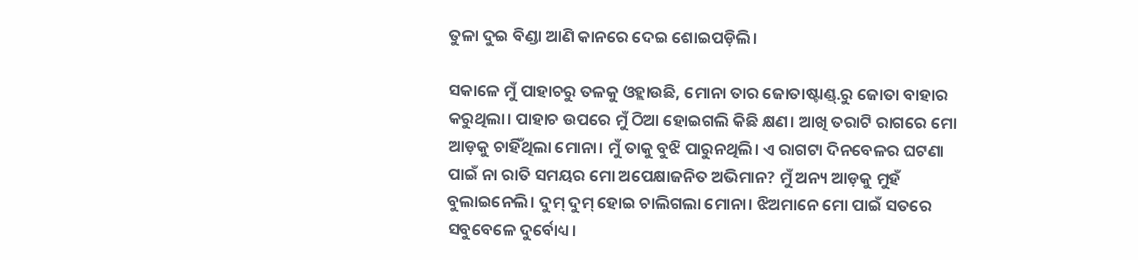ତୁଳା ଦୁଇ ବିଣ୍ଡା ଆଣି କାନରେ ଦେଇ ଶୋଇପଡ଼ିଲି।

ସକାଳେ ମୁଁ ପାହାଚରୁ ତଳକୁ ଓହ୍ଲାଉଛି, ମୋନା ତାର ଜୋତାଷ୍ଟାଣ୍ଡ୍.ରୁ ଜୋତା ବାହାର କରୁଥିଲା। ପାହାଚ ଉପରେ ମୁଁ ଠିଆ ହୋଇଗଲି କିଛି କ୍ଷଣ। ଆଖି ତରାଟି ରାଗରେ ମୋ ଆଡ଼କୁ ଚାହିଁଥିଲା ମୋନା। ମୁଁ ତାକୁ ବୁଝି ପାରୁନଥିଲି। ଏ ରାଗଟା ଦିନବେଳର ଘଟଣା ପାଇଁ ନା ରାତି ସମୟର ମୋ ଅପେକ୍ଷାଜନିତ ଅଭିମାନ? ମୁଁ ଅନ୍ୟ ଆଡ଼କୁ ମୁହଁ ବୁଲାଇନେଲି। ଦୁମ୍ ଦୁମ୍ ହୋଇ ଚାଲିଗଲା ମୋନା। ଝିଅମାନେ ମୋ ପାଇଁ ସତରେ ସବୁବେଳେ ଦୁର୍ବୋଧ୍ୟ।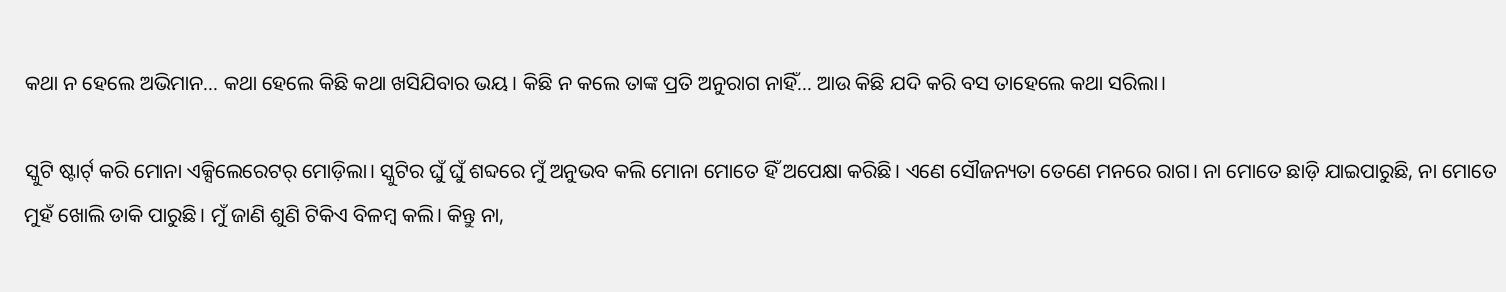କଥା ନ ହେଲେ ଅଭିମାନ... କଥା ହେଲେ କିଛି କଥା ଖସିଯିବାର ଭୟ। କିଛି ନ କଲେ ତାଙ୍କ ପ୍ରତି ଅନୁରାଗ ନାହିଁ... ଆଉ କିଛି ଯଦି କରି ବସ ତାହେଲେ କଥା ସରିଲା।

ସ୍କୁଟି ଷ୍ଟାର୍ଟ୍ କରି ମୋନା ଏକ୍ସିଲେରେଟର୍ ମୋଡ଼ିଲା। ସ୍କୁଟିର ଘୁଁ ଘୁଁ ଶବ୍ଦରେ ମୁଁ ଅନୁଭବ କଲି ମୋନା ମୋତେ ହିଁ ଅପେକ୍ଷା କରିଛି। ଏଣେ ସୌଜନ୍ୟତା ତେଣେ ମନରେ ରାଗ। ନା ମୋତେ ଛାଡ଼ି ଯାଇପାରୁଛି, ନା ମୋତେ ମୁହଁ ଖୋଲି ଡାକି ପାରୁଛି। ମୁଁ ଜାଣି ଶୁଣି ଟିକିଏ ବିଳମ୍ବ କଲି। କିନ୍ତୁ ନା,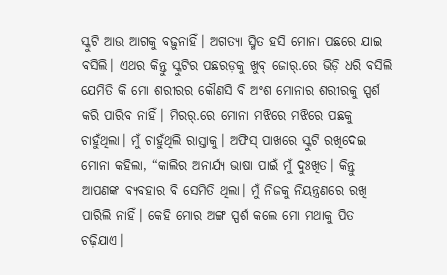ସ୍କୁଟି ଆଉ ଆଗକୁ ବଢ଼ୁନାହିଁ। ଅଗତ୍ୟା ସ୍ମିତ ହସି ମୋନା ପଛରେ ଯାଇ ବସିଲି। ଏଥର କିନ୍ତୁ ସ୍କୁଟିର ପଛରଡ଼କୁ ଖୁବ୍ ଜୋର୍.ରେ ଭିଡ଼ି ଧରି ବସିଲି ଯେମିତି କି ମୋ ଶରୀରର କୌଣସି ବି ଅଂଶ ମୋନାର ଶରୀରକୁ ସ୍ପର୍ଶ କରି ପାରିବ ନାହିଁ। ମିରର୍.ରେ ମୋନା ମଝିରେ ମଝିରେ ପଛକୁ ଚାହୁଁଥିଲା। ମୁଁ ଚାହୁଁଥିଲି ରାସ୍ତାକୁ। ଅଫିସ୍ ପାଖରେ ସ୍କୁଟି ରଖିଦେଇ ମୋନା କହିଲା, “କାଲିର ଅନାର୍ଯ୍ୟ ଭାଷା ପାଇଁ ମୁଁ ଦୁଃଖିତ। କିନ୍ତୁ ଆପଣଙ୍କ ବ୍ୟବହାର ବି ସେମିତି ଥିଲା। ମୁଁ ନିଜକୁ ନିୟନ୍ତ୍ରଣରେ ରଖି ପାରିଲି ନାହିଁ। କେହି ମୋର ଅଙ୍ଗ ସ୍ପର୍ଶ କଲେ ମୋ ମଥାକୁ ପିତ ଚଢ଼ିଯାଏ।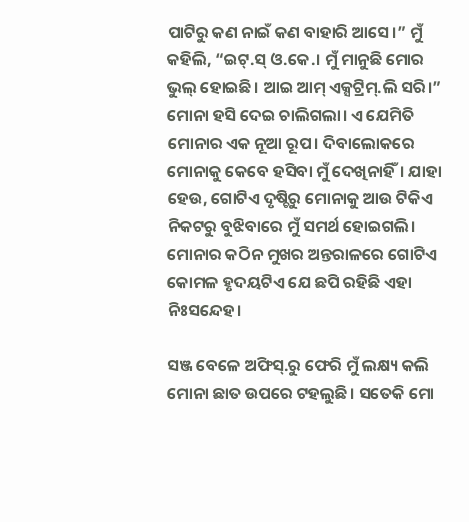ପାଟିରୁ କଣ ନାଇଁ କଣ ବାହାରି ଆସେ।” ମୁଁ କହିଲି, “ଇଟ୍.ସ୍ ଓ.କେ.। ମୁଁ ମାନୁଛି ମୋର ଭୁଲ୍ ହୋଇଛି। ଆଇ ଆମ୍ ଏକ୍ସଟ୍ରିମ୍.ଲି ସରି।” ମୋନା ହସି ଦେଇ ଚାଲିଗଲା। ଏ ଯେମିତି ମୋନାର ଏକ ନୂଆ ରୂପ। ଦିବାଲୋକରେ ମୋନାକୁ କେବେ ହସିବା ମୁଁ ଦେଖିନାହିଁ। ଯାହା ହେଉ, ଗୋଟିଏ ଦୃଷ୍ଚିରୁ ମୋନାକୁ ଆଉ ଟିକିଏ ନିକଟରୁ ବୁଝିବାରେ ମୁଁ ସମର୍ଥ ହୋଇଗଲି। ମୋନାର କଠିନ ମୁଖର ଅନ୍ତରାଳରେ ଗୋଟିଏ କୋମଳ ହୃଦୟଟିଏ ଯେ ଛପି ରହିଛି ଏହା ନିଃସନ୍ଦେହ।

ସଞ୍ଜ ବେଳେ ଅଫିସ୍.ରୁ ଫେରି ମୁଁ ଲକ୍ଷ୍ୟ କଲି ମୋନା ଛାତ ଉପରେ ଟହଲୁଛି। ସତେକି ମୋ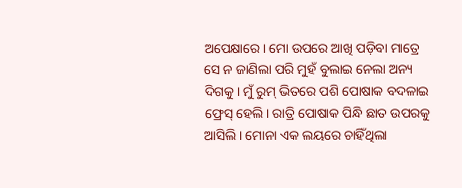ଅପେକ୍ଷାରେ। ମୋ ଉପରେ ଆଖି ପଡ଼ିବା ମାତ୍ରେ ସେ ନ ଜାଣିଲା ପରି ମୁହଁ ବୁଲାଇ ନେଲା ଅନ୍ୟ ଦିଗକୁ। ମୁଁ ରୁମ୍ ଭିତରେ ପଶି ପୋଷାକ ବଦଳାଇ ଫ୍ରେସ୍ ହେଲି। ରାତ୍ରି ପୋଷାକ ପିନ୍ଧି ଛାତ ଉପରକୁ ଆସିଲି। ମୋନା ଏକ ଲୟରେ ଚାହିଁଥିଲା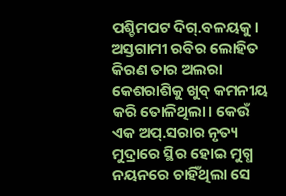ପଶ୍ଚିମପଟ ଦିଗ୍.ବଳୟକୁ। ଅସ୍ତଗାମୀ ରବିର ଲୋହିତ କିରଣ ତାର ଅଲରା କେଶରାଶିକୁ ଖୁବ୍ କମନୀୟ କରି ତୋଳିଥିଲା। କେଉଁ ଏକ ଅପ୍.ସରାର ନୃତ୍ୟ ମୁଦ୍ରାରେ ସ୍ଥିର ହୋଇ ମୁଗ୍ଧ ନୟନରେ ଚାହିଁଥିଲା ସେ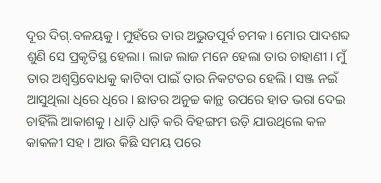ଦୂର ଦିଗ୍.ବଳୟକୁ। ମୁହଁରେ ତାର ଅଭୁତପୂର୍ବ ଚମକ। ମୋର ପାଦଶବ୍ଦ ଶୁଣି ସେ ପ୍ରକୃତିସ୍ଥ ହେଲା। ଲାଜ ଲାଜ ମନେ ହେଲା ତାର ଚାହାଣୀ। ମୁଁ ତାର ଅଶ୍ୱସ୍ତିବୋଧକୁ କାଟିବା ପାଇଁ ତାର ନିକଟତର ହେଲି। ସଞ୍ଜ ନଇଁ ଆସୁଥିଲା ଧିରେ ଧିରେ। ଛାତର ଅନୁଚ୍ଚ କାନ୍ଥ ଉପରେ ହାତ ଭରା ଦେଇ ଚାହିଁଲି ଆକାଶକୁ। ଧାଡ଼ି ଧାଡ଼ି କରି ବିହଙ୍ଗମ ଉଡ଼ି ଯାଉଥିଲେ କଳ କାକଳୀ ସହ। ଆଉ କିଛି ସମୟ ପରେ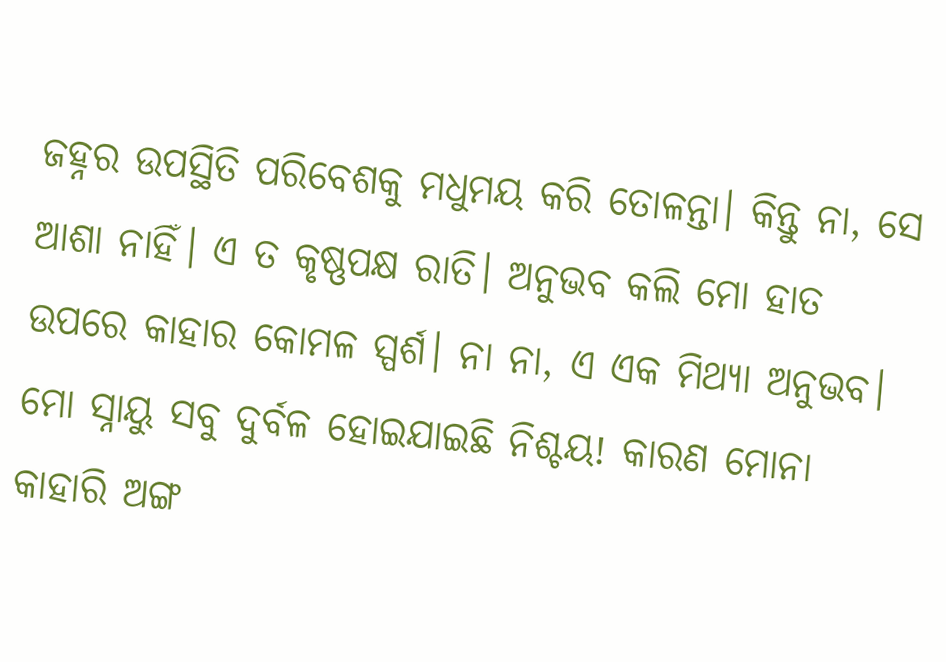ଜହ୍ନର ଉପସ୍ଥିତି ପରିବେଶକୁ ମଧୁମୟ କରି ତୋଳନ୍ତା। କିନ୍ତୁ ନା, ସେ ଆଶା ନାହିଁ। ଏ ତ କୃଷ୍ଣପକ୍ଷ ରାତି। ଅନୁଭବ କଲି ମୋ ହାତ ଉପରେ କାହାର କୋମଳ ସ୍ପର୍ଶ। ନା ନା, ଏ ଏକ ମିଥ୍ୟା ଅନୁଭବ। ମୋ ସ୍ନାୟୁ ସବୁ ଦୁର୍ବଳ ହୋଇଯାଇଛି ନିଶ୍ଚୟ! କାରଣ ମୋନା କାହାରି ଅଙ୍ଗ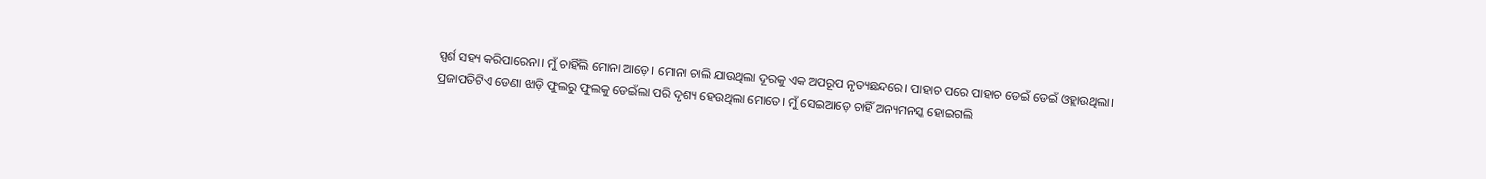ସ୍ପର୍ଶ ସହ୍ୟ କରିପାରେନା। ମୁଁ ଚାହିଁଲି ମୋନା ଆଡ଼େ। ମୋନା ଚାଲି ଯାଉଥିଲା ଦୂରକୁ ଏକ ଅପରୂପ ନୃତ୍ୟଛନ୍ଦରେ। ପାହାଚ ପରେ ପାହାଚ ଡେଇଁ ଡେଇଁ ଓହ୍ଲାଉଥିଲା। ପ୍ରଜାପତିଟିଏ ଡେଣା ଝାଡ଼ି ଫୁଲରୁ ଫୁଲକୁ ଡେଇଁଲା ପରି ଦୃଶ୍ୟ ହେଉଥିଲା ମୋତେ। ମୁଁ ସେଇଆଡ଼େ ଚାହିଁ ଅନ୍ୟମନସ୍କ ହୋଇଗଲି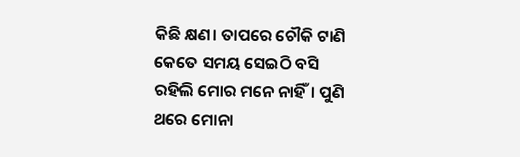କିଛି କ୍ଷଣ। ତାପରେ ଚୌକି ଟାଣି କେତେ ସମୟ ସେଇଠି ବସି ରହିଲି ମୋର ମନେ ନାହିଁ। ପୁଣି ଥରେ ମୋନା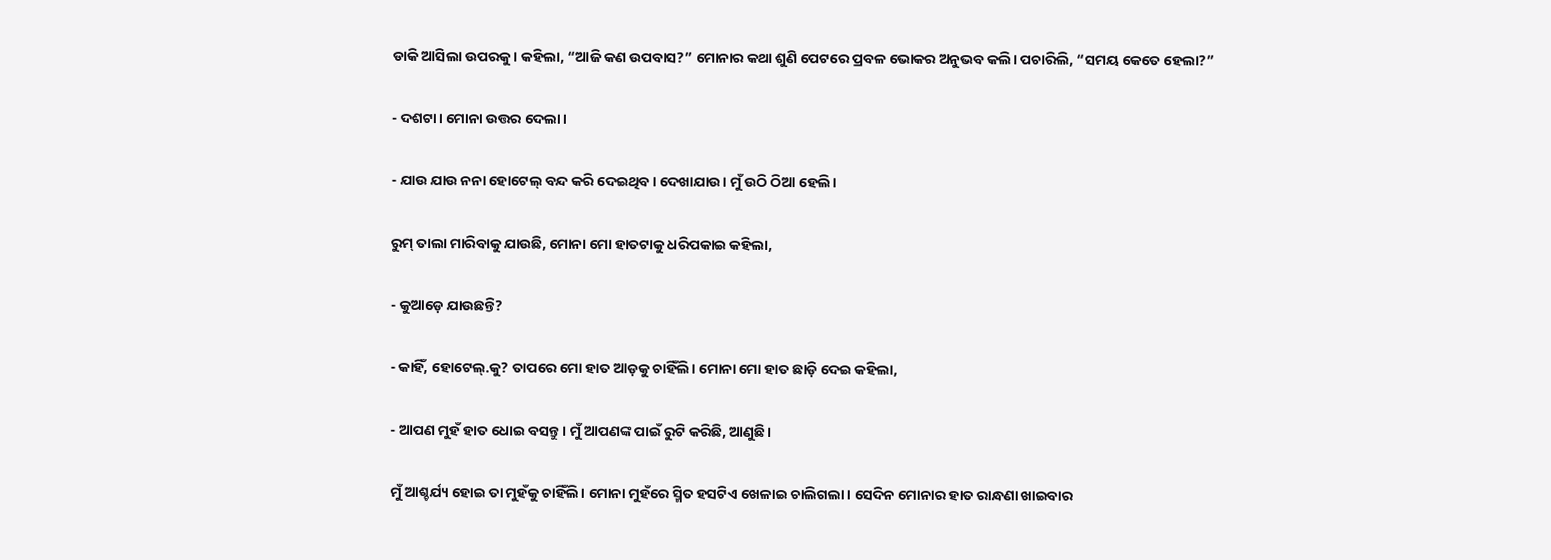ଡାକି ଆସିଲା ଉପରକୁ। କହିଲା, “ଆଜି କଣ ଉପବାସ?” ମୋନାର କଥା ଶୁଣି ପେଟରେ ପ୍ରବଳ ଭୋକର ଅନୁଭବ କଲି। ପଚାରିଲି, “ସମୟ କେତେ ହେଲା?”

- ଦଶଟା। ମୋନା ଉତ୍ତର ଦେଲା।

- ଯାଉ ଯାଉ ନନା ହୋଟେଲ୍ ବନ୍ଦ କରି ଦେଇଥିବ। ଦେଖାଯାଉ। ମୁଁ ଉଠି ଠିଆ ହେଲି।

ରୁମ୍ ତାଲା ମାରିବାକୁ ଯାଉଛି, ମୋନା ମୋ ହାତଟାକୁ ଧରିପକାଇ କହିଲା,

- କୁଆଡ଼େ ଯାଉଛନ୍ତି?

- କାହିଁ, ହୋଟେଲ୍.କୁ? ତାପରେ ମୋ ହାତ ଆଡ଼କୁ ଚାହିଁଲି। ମୋନା ମୋ ହାତ ଛାଡ଼ି ଦେଇ କହିଲା,

- ଆପଣ ମୁହଁ ହାତ ଧୋଇ ବସନ୍ତୁ। ମୁଁ ଆପଣଙ୍କ ପାଇଁ ରୁଟି କରିଛି, ଆଣୁଛି।

ମୁଁ ଆଶ୍ଚର୍ଯ୍ୟ ହୋଇ ତା ମୁହଁକୁ ଚାହିଁଲି। ମୋନା ମୁହଁରେ ସ୍ମିତ ହସଟିଏ ଖେଳାଇ ଚାଲିଗଲା। ସେଦିନ ମୋନାର ହାତ ରାନ୍ଧଣା ଖାଇବାର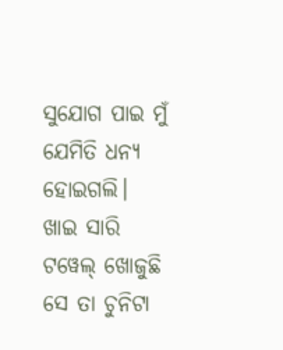ସୁଯୋଗ ପାଇ ମୁଁ ଯେମିତି ଧନ୍ୟ ହୋଇଗଲି। ଖାଇ ସାରି ଟୱେଲ୍ ଖୋଜୁଛି ସେ ତା ଚୁନିଟା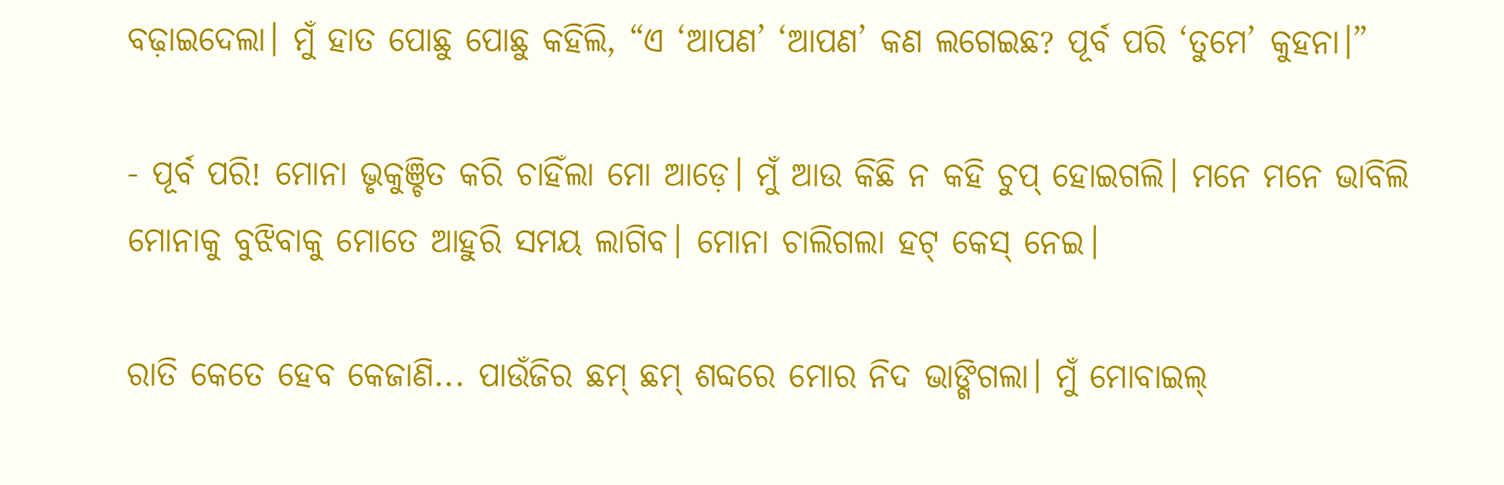ବଢ଼ାଇଦେଲା। ମୁଁ ହାତ ପୋଛୁ ପୋଛୁ କହିଲି, “ଏ ‘ଆପଣ’ ‘ଆପଣ’ କଣ ଲଗେଇଛ? ପୂର୍ବ ପରି ‘ତୁମେ’ କୁହନା।”

- ପୂର୍ବ ପରି! ମୋନା ଭୃକୁଞ୍ଚିତ କରି ଚାହିଁଲା ମୋ ଆଡ଼େ। ମୁଁ ଆଉ କିଛି ନ କହି ଚୁପ୍ ହୋଇଗଲି। ମନେ ମନେ ଭାବିଲି ମୋନାକୁ ବୁଝିବାକୁ ମୋତେ ଆହୁରି ସମୟ ଲାଗିବ। ମୋନା ଚାଲିଗଲା ହଟ୍ କେସ୍ ନେଇ।

ରାତି କେତେ ହେବ କେଜାଣି... ପାଉଁଜିର ଛମ୍ ଛମ୍ ଶବ୍ଦରେ ମୋର ନିଦ ଭାଙ୍ଗିଗଲା। ମୁଁ ମୋବାଇଲ୍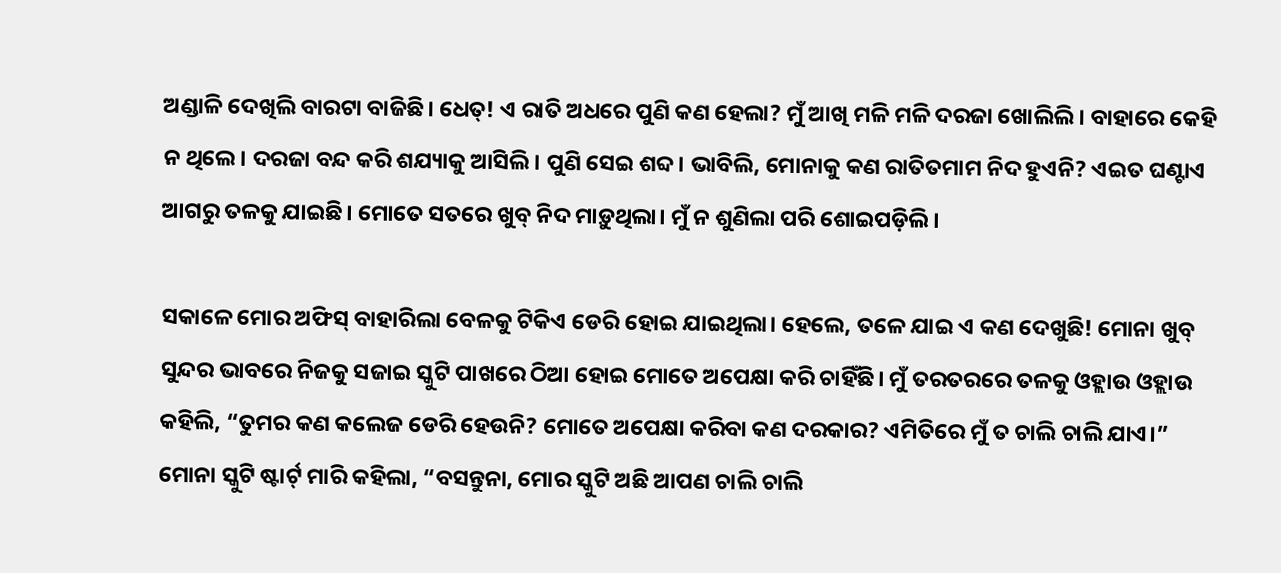ଅଣ୍ଡାଳି ଦେଖିଲି ବାରଟା ବାଜିଛି। ଧେତ୍! ଏ ରାତି ଅଧରେ ପୁଣି କଣ ହେଲା? ମୁଁ ଆଖି ମଳି ମଳି ଦରଜା ଖୋଲିଲି। ବାହାରେ କେହି ନ ଥିଲେ। ଦରଜା ବନ୍ଦ କରି ଶଯ୍ୟାକୁ ଆସିଲି। ପୁଣି ସେଇ ଶବ୍ଦ। ଭାବିଲି, ମୋନାକୁ କଣ ରାତିତମାମ ନିଦ ହୁଏନି? ଏଇତ ଘଣ୍ଟାଏ ଆଗରୁ ତଳକୁ ଯାଇଛି। ମୋତେ ସତରେ ଖୁବ୍ ନିଦ ମାଡ଼ୁଥିଲା। ମୁଁ ନ ଶୁଣିଲା ପରି ଶୋଇପଡ଼ିଲି।

ସକାଳେ ମୋର ଅଫିସ୍ ବାହାରିଲା ବେଳକୁ ଟିକିଏ ଡେରି ହୋଇ ଯାଇଥିଲା। ହେଲେ, ତଳେ ଯାଇ ଏ କଣ ଦେଖୁଛି! ମୋନା ଖୁବ୍ ସୁନ୍ଦର ଭାବରେ ନିଜକୁ ସଜାଇ ସ୍କୁଟି ପାଖରେ ଠିଆ ହୋଇ ମୋତେ ଅପେକ୍ଷା କରି ଚାହିଁଛି। ମୁଁ ତରତରରେ ତଳକୁ ଓହ୍ଲାଉ ଓହ୍ଲାଉ କହିଲି, “ତୁମର କଣ କଲେଜ ଡେରି ହେଉନି? ମୋତେ ଅପେକ୍ଷା କରିବା କଣ ଦରକାର? ଏମିତିରେ ମୁଁ ତ ଚାଲି ଚାଲି ଯାଏ।” ମୋନା ସ୍କୁଟି ଷ୍ଟାର୍ଟ୍ ମାରି କହିଲା, “ବସନ୍ତୁନା, ମୋର ସ୍କୁଟି ଅଛି ଆପଣ ଚାଲି ଚାଲି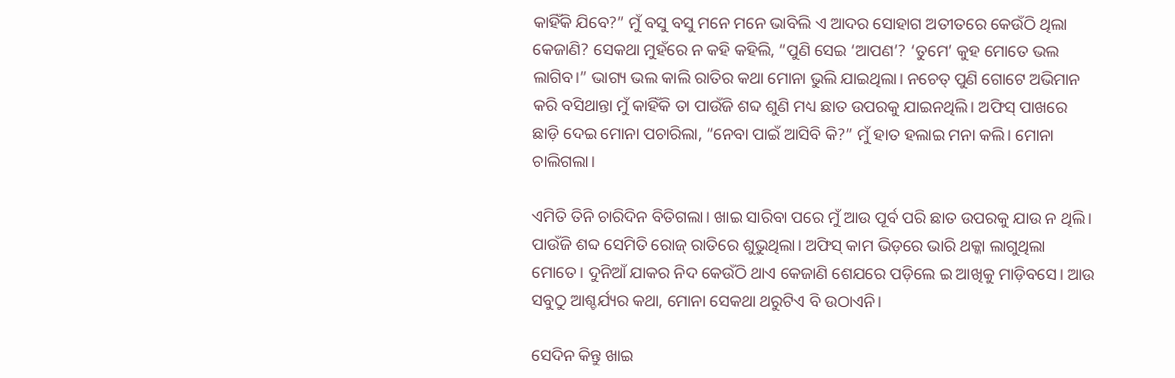କାହିଁକି ଯିବେ?” ମୁଁ ବସୁ ବସୁ ମନେ ମନେ ଭାବିଲି ଏ ଆଦର ସୋହାଗ ଅତୀତରେ କେଉଁଠି ଥିଲା କେଜାଣି? ସେକଥା ମୁହଁରେ ନ କହି କହିଲି, “ପୁଣି ସେଇ ‘ଆପଣ’? ‘ତୁମେ’ କୁହ ମୋତେ ଭଲ ଲାଗିବ।” ଭାଗ୍ୟ ଭଲ କାଲି ରାତିର କଥା ମୋନା ଭୁଲି ଯାଇଥିଲା। ନଚେତ୍ ପୁଣି ଗୋଟେ ଅଭିମାନ କରି ବସିଥାନ୍ତା ମୁଁ କାହିଁକି ତା ପାଉଁଜି ଶବ୍ଦ ଶୁଣି ମଧ୍ୟ ଛାତ ଉପରକୁ ଯାଇନଥିଲି। ଅଫିସ୍ ପାଖରେ ଛାଡ଼ି ଦେଇ ମୋନା ପଚାରିଲା, “ନେବା ପାଇଁ ଆସିବି କି?” ମୁଁ ହାତ ହଲାଇ ମନା କଲି। ମୋନା ଚାଲିଗଲା।

ଏମିତି ତିନି ଚାରିଦିନ ବିତିଗଲା। ଖାଇ ସାରିବା ପରେ ମୁଁ ଆଉ ପୂର୍ବ ପରି ଛାତ ଉପରକୁ ଯାଉ ନ ଥିଲି। ପାଉଁଜି ଶବ୍ଦ ସେମିତି ରୋଜ୍ ରାତିରେ ଶୁଭୁଥିଲା। ଅଫିସ୍ କାମ ଭିଡ଼ରେ ଭାରି ଥକ୍କା ଲାଗୁଥିଲା ମୋତେ। ଦୁନିଆଁ ଯାକର ନିଦ କେଉଁଠି ଥାଏ କେଜାଣି ଶେଯରେ ପଡ଼ିଲେ ଇ ଆଖିକୁ ମାଡ଼ିବସେ। ଆଉ ସବୁଠୁ ଆଶ୍ଚର୍ଯ୍ୟର କଥା, ମୋନା ସେକଥା ଥରୁଟିଏ ବି ଉଠାଏନି।

ସେଦିନ କିନ୍ତୁ ଖାଇ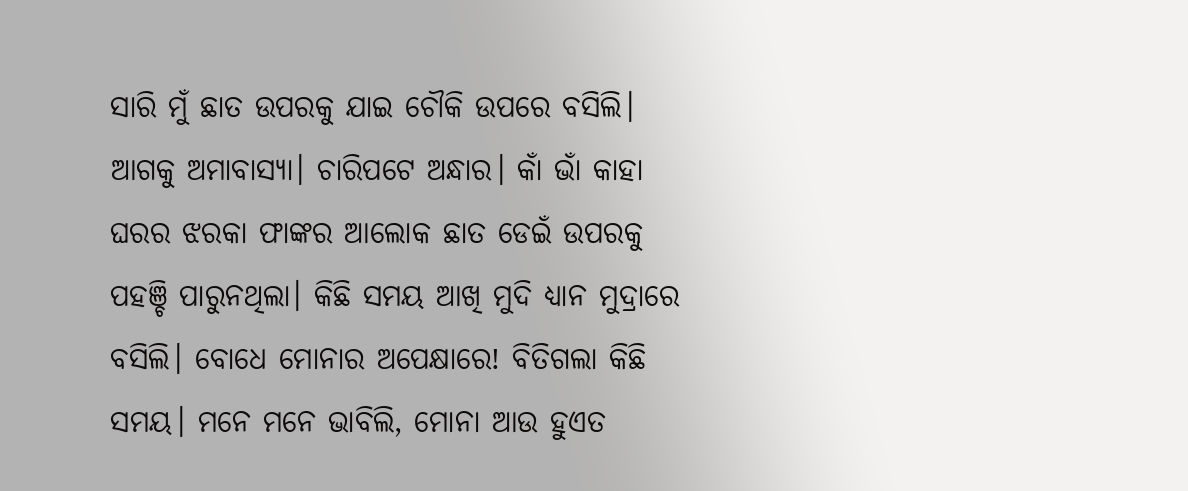ସାରି ମୁଁ ଛାତ ଉପରକୁ ଯାଇ ଚୌକି ଉପରେ ବସିଲି। ଆଗକୁ ଅମାବାସ୍ୟା। ଚାରିପଟେ ଅନ୍ଧାର। କାଁ ଭାଁ କାହା ଘରର ଝରକା ଫାଙ୍କର ଆଲୋକ ଛାତ ଡେଇଁ ଉପରକୁ ପହଞ୍ଚି ପାରୁନଥିଲା। କିଛି ସମୟ ଆଖି ମୁଦି ଧ୍ୟାନ ମୁଦ୍ରାରେ ବସିଲି। ବୋଧେ ମୋନାର ଅପେକ୍ଷାରେ! ବିତିଗଲା କିଛି ସମୟ। ମନେ ମନେ ଭାବିଲି, ମୋନା ଆଉ ହୁଏତ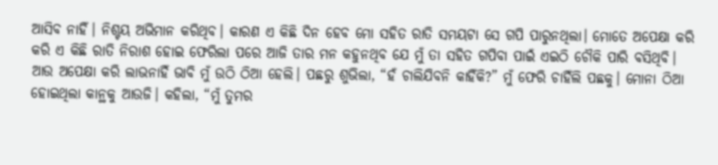ଆସିବ ନାହିଁ। ନିଶ୍ଟୟ ଅଭିମାନ କରିଥିବ। କାରଣ ଏ କିଛି ଦିନ ହେବ ମୋ ସହିତ ରାତି ସମୟଟା ସେ ଗପି ପାରୁନଥିଲା। ମୋତେ ଅପେକ୍ଷା କରି କରି ଏ କିଛି ରାତି ନିରାଶ ହୋଇ ଫେରିଲା ପରେ ଆଜି ତାର ମନ କହୁନଥିବ ଯେ ମୁଁ ତା ସହିତ ଗପିବା ପାଇଁ ଏଇଠି ଚୌକି ପାରି ବସିଥିବି। ଆଉ ଅପେକ୍ଷା କରି ଲାଭନାହିଁ ଭାବି ମୁଁ ଉଠି ଠିଆ ହେଲି। ପଛରୁ ଶୁଭିଲା, “ହଁ ଚାଲିଯିବନି କାହିଁକି?” ମୁଁ ଫେରି ଚାହିଁଲି ପଛକୁ। ମୋନା ଠିଆ ହୋଇଥିଲା କାନ୍ଥକୁ ଆଉଜି। କହିଲା, “ମୁଁ ତୁମର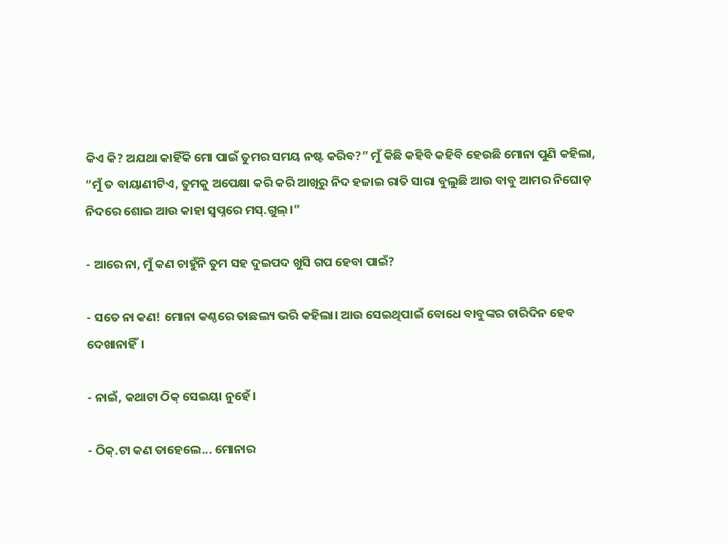କିଏ କି? ଅଯଥା କାହିଁକି ମୋ ପାଇଁ ତୁମର ସମୟ ନଷ୍ଟ କରିବ?” ମୁଁ କିଛି କହିବି କହିବି ହେଉଛି ମୋନା ପୁଣି କହିଲା, “ମୁଁ ତ ବାୟାଣୀଟିଏ, ତୁମକୁ ଅପେକ୍ଷା କରି କରି ଆଖିରୁ ନିଦ ହଜାଇ ରାତି ସାରା ବୁଲୁଛି ଆଉ ବାବୁ ଆମର ନିଘୋଡ଼ ନିଦରେ ଶୋଇ ଆଉ କାହା ସ୍ଵପ୍ନରେ ମସ୍.ଗୁଲ୍।”

- ଆରେ ନା, ମୁଁ କଣ ଚାହୁଁନି ତୁମ ସହ ଦୁଇପଦ ଖୁସି ଗପ ହେବା ପାଇଁ?

- ସତେ ନା କଣ! ମୋନା କଣ୍ଠରେ ତାଛଲ୍ୟ ଭରି କହିଲା। ଆଉ ସେଇଥିପାଇଁ ବୋଧେ ବାବୁଙ୍କର ଚାରିଦିନ ହେବ ଦେଖାନାହିଁ।

- ନାଇଁ, କଥାଟା ଠିକ୍ ସେଇୟା ନୁହେଁ।

- ଠିକ୍.ଟା କଣ ତାହେଲେ... ମୋନାର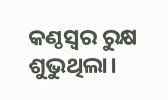କଣ୍ଠସ୍ଵର ରୁକ୍ଷ ଶୁଭୁଥିଲା।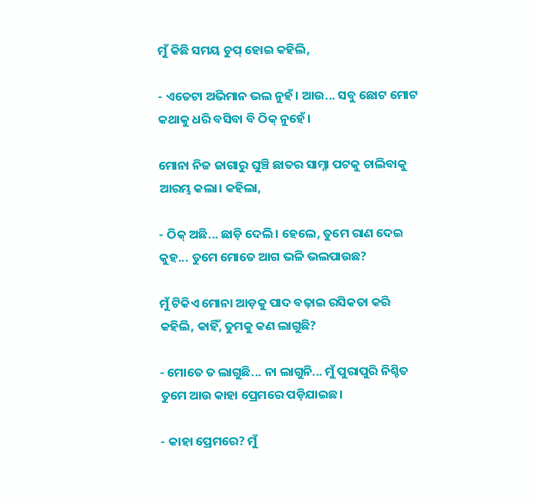ମୁଁ କିଛି ସମୟ ଚୁପ୍ ହୋଇ କହିଲି,

- ଏତେଟା ଅଭିମାନ ଭଲ ନୁହଁ। ଆଉ... ସବୁ ଛୋଟ ମୋଟ କଥାକୁ ଧରି ବସିବା ବି ଠିକ୍ ନୁହେଁ।

ମୋନା ନିଜ ଜାଗାରୁ ଘୁଞ୍ଚି ଛାତର ସାମ୍ନା ପଟକୁ ଚାଲିବାକୁ ଆରମ୍ଭ କଲା। କହିଲା,

- ଠିକ୍ ଅଛି... ଛାଡ଼ି ଦେଲି। ହେଲେ, ତୁମେ ରାଣ ଦେଇ କୁହ... ତୁମେ ମୋତେ ଆଗ ଭଳି ଭଲପାଉଛ?

ମୁଁ ଟିକିଏ ମୋନା ଆଡ଼କୁ ପାଦ ବଢ଼ାଇ ରସିକତା କରି କହିଲି, କାହିଁ, ତୁମକୁ କଣ ଲାଗୁଛି?

- ମୋତେ ତ ଲାଗୁଛି... ନା ଲାଗୁନି... ମୁଁ ପୁରାପୁରି ନିଶ୍ଚିତ ତୁମେ ଆଉ କାହା ପ୍ରେମରେ ପଡ଼ିଯାଇଛ।

- କାହା ପ୍ରେମରେ? ମୁଁ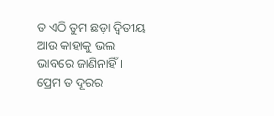ତ ଏଠି ତୁମ ଛଡ଼ା ଦ୍ଵିତୀୟ ଆଉ କାହାକୁ ଭଲ ଭାବରେ ଜାଣିନାହିଁ। ପ୍ରେମ ତ ଦୂରର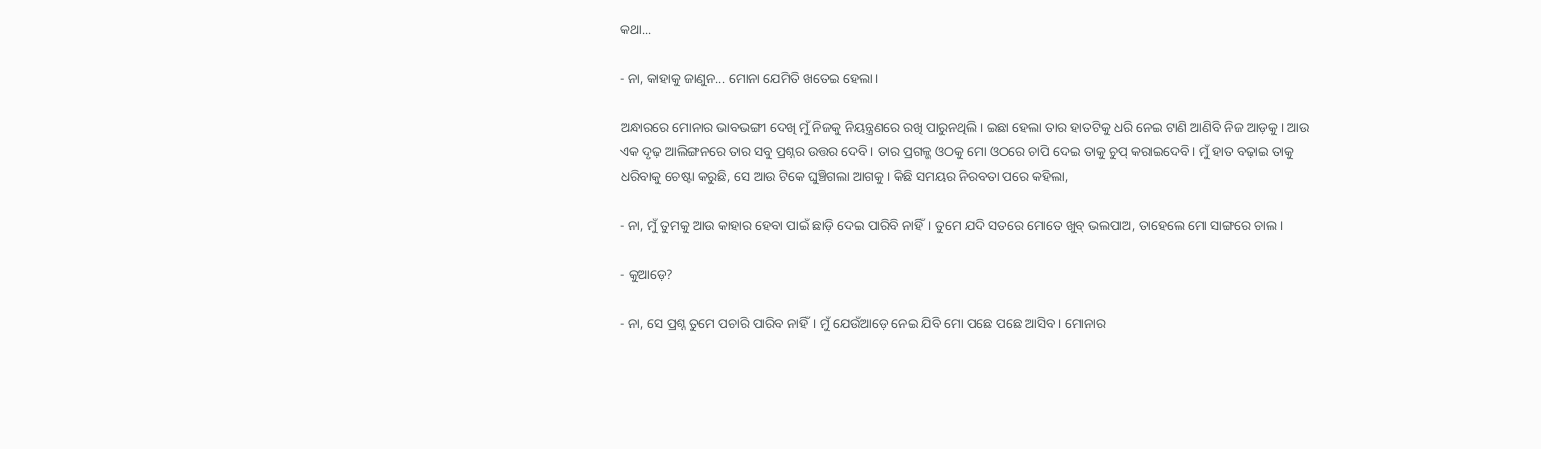କଥା...

- ନା, କାହାକୁ ଜାଣୁନ... ମୋନା ଯେମିତି ଖତେଇ ହେଲା।

ଅନ୍ଧାରରେ ମୋନାର ଭାବଭଙ୍ଗୀ ଦେଖି ମୁଁ ନିଜକୁ ନିୟନ୍ତ୍ରଣରେ ରଖି ପାରୁନଥିଲି। ଇଛା ହେଲା ତାର ହାତଟିକୁ ଧରି ନେଇ ଟାଣି ଆଣିବି ନିଜ ଆଡ଼କୁ। ଆଉ ଏକ ଦୃଢ଼ ଆଲିଙ୍ଗନରେ ତାର ସବୁ ପ୍ରଶ୍ନର ଉତ୍ତର ଦେବି। ତାର ପ୍ରଗଳ୍ଭ ଓଠକୁ ମୋ ଓଠରେ ଚାପି ଦେଇ ତାକୁ ଚୁପ୍ କରାଇଦେବି। ମୁଁ ହାତ ବଢ଼ାଇ ତାକୁ ଧରିବାକୁ ଚେଷ୍ଟା କରୁଛି, ସେ ଆଉ ଟିକେ ଘୁଞ୍ଚିଗଲା ଆଗକୁ। କିଛି ସମୟର ନିରବତା ପରେ କହିଲା,

- ନା, ମୁଁ ତୁମକୁ ଆଉ କାହାର ହେବା ପାଇଁ ଛାଡ଼ି ଦେଇ ପାରିବି ନାହିଁ। ତୁମେ ଯଦି ସତରେ ମୋତେ ଖୁବ୍ ଭଲପାଅ, ତାହେଲେ ମୋ ସାଙ୍ଗରେ ଚାଲ।

- କୁଆଡ଼େ?

- ନା, ସେ ପ୍ରଶ୍ନ ତୁମେ ପଚାରି ପାରିବ ନାହିଁ। ମୁଁ ଯେଉଁଆଡ଼େ ନେଇ ଯିବି ମୋ ପଛେ ପଛେ ଆସିବ। ମୋନାର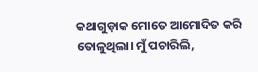କଥାଗୁଡ଼ାକ ମୋତେ ଆମୋଦିତ କରି ତୋଳୁଥିଲା। ମୁଁ ପଚାରିଲି,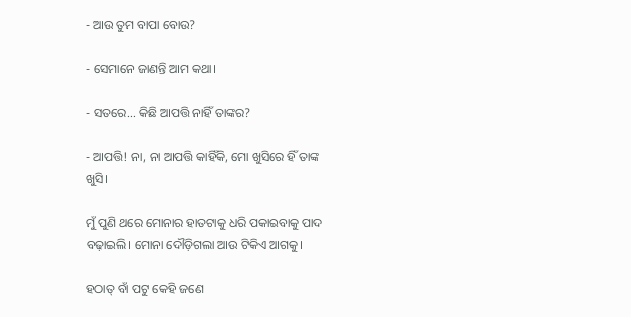- ଆଉ ତୁମ ବାପା ବୋଉ?

- ସେମାନେ ଜାଣନ୍ତି ଆମ କଥା।

- ସତରେ... କିଛି ଆପତ୍ତି ନାହିଁ ତାଙ୍କର?

- ଆପତ୍ତି! ନା, ନା ଆପତ୍ତି କାହିଁକି, ମୋ ଖୁସିରେ ହିଁ ତାଙ୍କ ଖୁସି।

ମୁଁ ପୁଣି ଥରେ ମୋନାର ହାତଟାକୁ ଧରି ପକାଇବାକୁ ପାଦ ବଢ଼ାଇଲି। ମୋନା ଦୌଡ଼ିଗଲା ଆଉ ଟିକିଏ ଆଗକୁ।

ହଠାତ୍ ବାଁ ପଟୁ କେହି ଜଣେ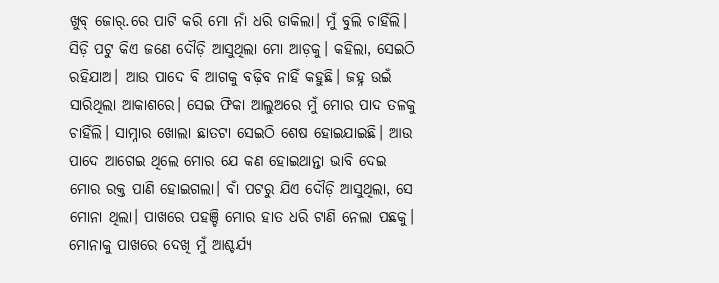ଖୁବ୍ ଜୋର୍.ରେ ପାଟି କରି ମୋ ନାଁ ଧରି ଡାକିଲା। ମୁଁ ବୁଲି ଚାହିଁଲି। ସିଡ଼ି ପଟୁ କିଏ ଜଣେ ଦୌଡ଼ି ଆସୁଥିଲା ମୋ ଆଡ଼କୁ। କହିଲା, ସେଇଠି ରହିଯାଅ। ଆଉ ପାଦେ ବି ଆଗକୁ ବଢ଼ିବ ନାହିଁ କହୁଛି। ଜହ୍ନ ଉଇଁ ସାରିଥିଲା ଆକାଶରେ। ସେଇ ଫିକା ଆଲୁଅରେ ମୁଁ ମୋର ପାଦ ତଳକୁ ଚାହିଁଲି। ସାମ୍ନାର ଖୋଲା ଛାତଟା ସେଇଠି ଶେଷ ହୋଇଯାଇଛି। ଆଉ ପାଦେ ଆଗେଇ ଥିଲେ ମୋର ଯେ କଣ ହୋଇଥାନ୍ତା ଭାବି ଦେଇ ମୋର ରକ୍ତ ପାଣି ହୋଇଗଲା। ବାଁ ପଟରୁ ଯିଏ ଦୌଡ଼ି ଆସୁଥିଲା, ସେ ମୋନା ଥିଲା। ପାଖରେ ପହଞ୍ଚି ମୋର ହାତ ଧରି ଟାଣି ନେଲା ପଛକୁ। ମୋନାକୁ ପାଖରେ ଦେଖି ମୁଁ ଆଶ୍ଚର୍ଯ୍ୟ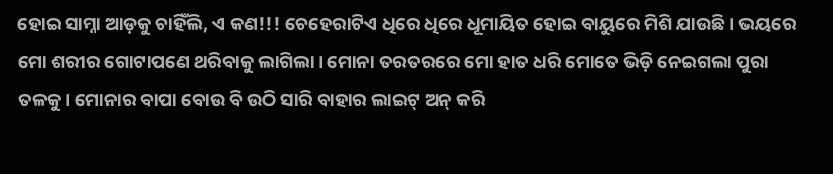ହୋଇ ସାମ୍ନା ଆଡ଼କୁ ଚାହିଁଲି, ଏ କଣ!!! ଚେହେରାଟିଏ ଧିରେ ଧିରେ ଧୂମାୟିତ ହୋଇ ବାୟୁରେ ମିଶି ଯାଉଛି। ଭୟରେ ମୋ ଶରୀର ଗୋଟାପଣେ ଥରିବାକୁ ଲାଗିଲା। ମୋନା ତରତରରେ ମୋ ହାତ ଧରି ମୋତେ ଭିଡ଼ି ନେଇଗଲା ପୁରା ତଳକୁ। ମୋନାର ବାପା ବୋଉ ବି ଉଠି ସାରି ବାହାର ଲାଇଟ୍ ଅନ୍ କରି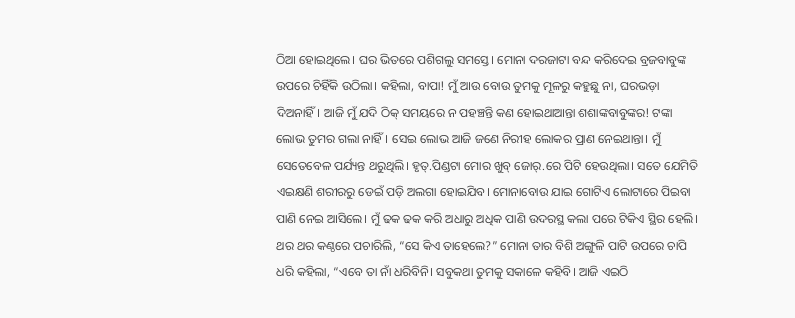ଠିଆ ହୋଇଥିଲେ। ଘର ଭିତରେ ପଶିଗଲୁ ସମସ୍ତେ। ମୋନା ଦରଜାଟା ବନ୍ଦ କରିଦେଇ ବ୍ରଜବାବୁଙ୍କ ଉପରେ ଚିହିଁକି ଉଠିଲା। କହିଲା, ବାପା! ମୁଁ ଆଉ ବୋଉ ତୁମକୁ ମୂଳରୁ କହୁଛୁ ନା, ଘରଭଡ଼ା ଦିଅନାହିଁ। ଆଜି ମୁଁ ଯଦି ଠିକ୍ ସମୟରେ ନ ପହଞ୍ଚନ୍ତି କଣ ହୋଇଥାଆନ୍ତା ଶଶାଙ୍କବାବୁଙ୍କର! ଟଙ୍କା ଲୋଭ ତୁମର ଗଲା ନାହିଁ। ସେଇ ଲୋଭ ଆଜି ଜଣେ ନିରୀହ ଲୋକର ପ୍ରାଣ ନେଇଥାନ୍ତା। ମୁଁ ସେତେବେଳ ପର୍ଯ୍ୟନ୍ତ ଥରୁଥିଲି। ହୃତ୍.ପିଣ୍ଡଟା ମୋର ଖୁବ୍ ଜୋର୍.ରେ ପିଟି ହେଉଥିଲା। ସତେ ଯେମିତି ଏଇକ୍ଷଣି ଶରୀରରୁ ଡେଇଁ ପଡ଼ି ଅଲଗା ହୋଇଯିବ। ମୋନାବୋଉ ଯାଇ ଗୋଟିଏ ଲୋଟାରେ ପିଇବା ପାଣି ନେଇ ଆସିଲେ। ମୁଁ ଢକ ଢକ କରି ଅଧାରୁ ଅଧିକ ପାଣି ଉଦରସ୍ଥ କଲା ପରେ ଟିକିଏ ସ୍ଥିର ହେଲି। ଥର ଥର କଣ୍ଠରେ ପଚାରିଲି, “ସେ କିଏ ତାହେଲେ?” ମୋନା ତାର ବିଶି ଅଙ୍ଗୁଳି ପାଟି ଉପରେ ଚାପି ଧରି କହିଲା, “ଏବେ ତା ନାଁ ଧରିବିନି। ସବୁକଥା ତୁମକୁ ସକାଳେ କହିବି। ଆଜି ଏଇଠି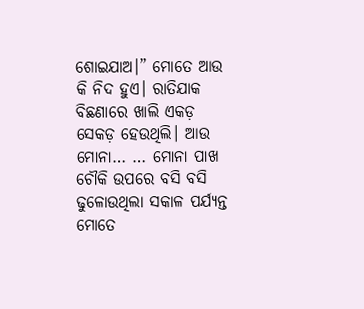ଶୋଇଯାଅ।” ମୋତେ ଆଉ କି ନିଦ ହୁଏ। ରାତିଯାକ ବିଛଣାରେ ଖାଲି ଏକଡ଼ ସେକଡ଼ ହେଉଥିଲି। ଆଉ ମୋନା… … ମୋନା ପାଖ ଚୌକି ଉପରେ ବସି ବସି ଢୁଳୋଉଥିଲା ସକାଳ ପର୍ଯ୍ୟନ୍ତ ମୋତେ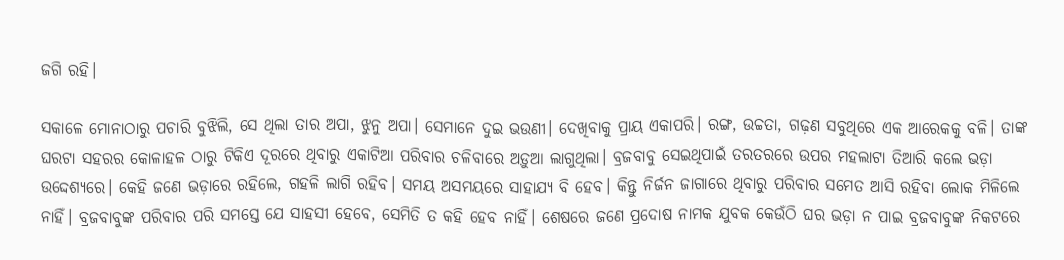ଜଗି ରହି।

ସକାଳେ ମୋନାଠାରୁ ପଚାରି ବୁଝିଲି, ସେ ଥିଲା ତାର ଅପା, ଝୁନୁ ଅପା। ସେମାନେ ଦୁଇ ଭଉଣୀ। ଦେଖିବାକୁ ପ୍ରାୟ ଏକାପରି। ରଙ୍ଗ, ଉଚ୍ଚତା, ଗଢ଼ଣ ସବୁଥିରେ ଏକ ଆରେକକୁ ବଳି। ତାଙ୍କ ଘରଟା ସହରର କୋଳାହଳ ଠାରୁ ଟିକିଏ ଦୂରରେ ଥିବାରୁ ଏକାଟିଆ ପରିବାର ଚଳିବାରେ ଅଡ଼ୁଆ ଲାଗୁଥିଲା। ବ୍ରଜବାବୁ ସେଇଥିପାଇଁ ତରତରରେ ଉପର ମହଲାଟା ତିଆରି କଲେ ଭଡ଼ା ଉଦ୍ଦେଶ୍ୟରେ। କେହି ଜଣେ ଭଡ଼ାରେ ରହିଲେ, ଗହଳି ଲାଗି ରହିବ। ସମୟ ଅସମୟରେ ସାହାଯ୍ୟ ବି ହେବ। କିନ୍ତୁ ନିର୍ଜନ ଜାଗାରେ ଥିବାରୁ ପରିବାର ସମେତ ଆସି ରହିବା ଲୋକ ମିଳିଲେ ନାହିଁ। ବ୍ରଜବାବୁଙ୍କ ପରିବାର ପରି ସମସ୍ତେ ଯେ ସାହସୀ ହେବେ, ସେମିତି ତ କହି ହେବ ନାହିଁ। ଶେଷରେ ଜଣେ ପ୍ରଦୋଷ ନାମକ ଯୁବକ କେଉଁଠି ଘର ଭଡ଼ା ନ ପାଇ ବ୍ରଜବାବୁଙ୍କ ନିକଟରେ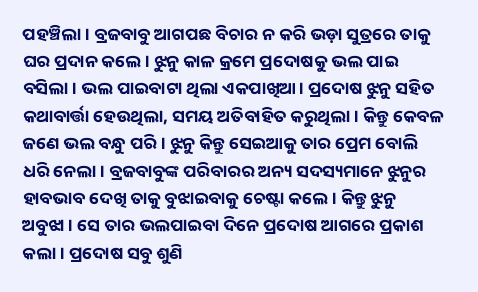ପହଞ୍ଚିଲା। ବ୍ରଜବାବୁ ଆଗପଛ ବିଚାର ନ କରି ଭଡ଼ା ସୁତ୍ରରେ ତାକୁ ଘର ପ୍ରଦାନ କଲେ। ଝୁନୁ କାଳ କ୍ରମେ ପ୍ରଦୋଷକୁ ଭଲ ପାଇ ବସିଲା। ଭଲ ପାଇବାଟା ଥିଲା ଏକପାଖିଆ। ପ୍ରଦୋଷ ଝୁନୁ ସହିତ କଥାବାର୍ତ୍ତା ହେଉଥିଲା, ସମୟ ଅତିବାହିତ କରୁଥିଲା। କିନ୍ତୁ କେବଳ ଜଣେ ଭଲ ବନ୍ଧୁ ପରି। ଝୁନୁ କିନ୍ତୁ ସେଇଆକୁ ତାର ପ୍ରେମ ବୋଲି ଧରି ନେଲା। ବ୍ରଜବାବୁଙ୍କ ପରିବାରର ଅନ୍ୟ ସଦସ୍ୟମାନେ ଝୁନୁର ହାବଭାବ ଦେଖି ତାକୁ ବୁଝାଇବାକୁ ଚେଷ୍ଟା କଲେ। କିନ୍ତୁ ଝୁନୁ ଅବୁଝା। ସେ ତାର ଭଲପାଇବା ଦିନେ ପ୍ରଦୋଷ ଆଗରେ ପ୍ରକାଶ କଲା। ପ୍ରଦୋଷ ସବୁ ଶୁଣି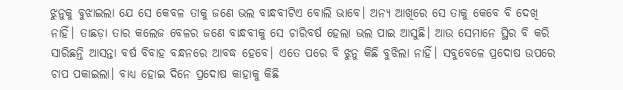ଝୁନୁକୁ ବୁଝାଇଲା ଯେ ସେ କେବଳ ତାକୁ ଜଣେ ଭଲ ବାନ୍ଧବୀଟିଏ ବୋଲି ଭାବେ। ଅନ୍ୟ ଆଖିରେ ସେ ତାକୁ କେବେ ବି ଦେଖି ନାହିଁ। ତାଛଡ଼ା ତାର କଲେଜ ବେଳର ଜଣେ ବାନ୍ଧବୀକୁ ସେ ଚାରିବର୍ଷ ହେଲା ଭଲ ପାଇ ଆସୁଛି। ଆଉ ସେମାନେ ସ୍ଥିର ବି କରି ସାରିଛନ୍ତି ଆସନ୍ତା ବର୍ଷ ବିବାହ ବନ୍ଧନରେ ଆବଦ୍ଧ ହେବେ। ଏତେ ପରେ ବି ଝୁନୁ କିଛି ବୁଝିଲା ନାହିଁ। ସବୁବେଳେ ପ୍ରଦୋଷ ଉପରେ ଚାପ ପକାଇଲା। ବାଧ୍ୟ ହୋଇ ଦିନେ ପ୍ରଦୋଷ କାହାକୁ କିଛି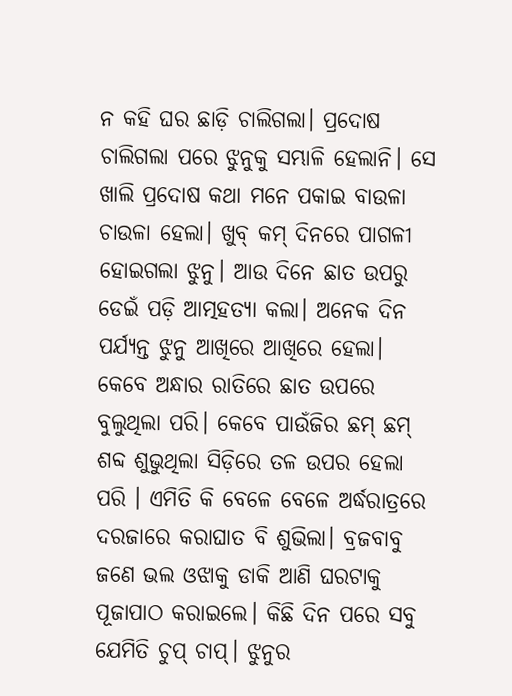ନ କହି ଘର ଛାଡ଼ି ଚାଲିଗଲା। ପ୍ରଦୋଷ ଚାଲିଗଲା ପରେ ଝୁନୁକୁ ସମ୍ଭାଳି ହେଲାନି। ସେ ଖାଲି ପ୍ରଦୋଷ କଥା ମନେ ପକାଇ ବାଉଳା ଚାଉଳା ହେଲା। ଖୁବ୍ କମ୍ ଦିନରେ ପାଗଳୀ ହୋଇଗଲା ଝୁନୁ। ଆଉ ଦିନେ ଛାତ ଉପରୁ ଡେଇଁ ପଡ଼ି ଆତ୍ମହତ୍ୟା କଲା। ଅନେକ ଦିନ ପର୍ଯ୍ୟନ୍ତ ଝୁନୁ ଆଖିରେ ଆଖିରେ ହେଲା। କେବେ ଅନ୍ଧାର ରାତିରେ ଛାତ ଉପରେ ବୁଲୁଥିଲା ପରି। କେବେ ପାଉଁଜିର ଛମ୍ ଛମ୍ ଶବ୍ଦ ଶୁଭୁଥିଲା ସିଡ଼ିରେ ତଳ ଉପର ହେଲା ପରି । ଏମିତି କି ବେଳେ ବେଳେ ଅର୍ଦ୍ଧରାତ୍ରରେ ଦରଜାରେ କରାଘାତ ବି ଶୁଭିଲା। ବ୍ରଜବାବୁ ଜଣେ ଭଲ ଓଝାକୁ ଡାକି ଆଣି ଘରଟାକୁ ପୂଜାପାଠ କରାଇଲେ। କିଛି ଦିନ ପରେ ସବୁ ଯେମିତି ଚୁପ୍ ଚାପ୍। ଝୁନୁର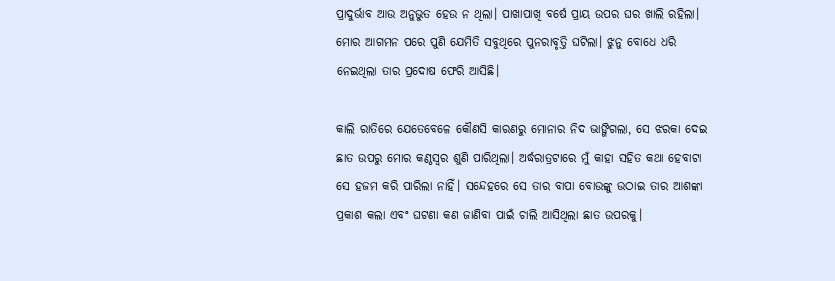ପ୍ରାଦୁର୍ଭାବ ଆଉ ଅନୁଭୁତ ହେଉ ନ ଥିଲା। ପାଖାପାଖି ବର୍ଷେ ପ୍ରାୟ ଉପର ଘର ଖାଲି ରହିଲା। ମୋର ଆଗମନ ପରେ ପୁଣି ଯେମିତି ସବୁଥିରେ ପୁନରାବୃତ୍ତି ଘଟିଲା। ଝୁନୁ ବୋଧେ ଧରି ନେଇଥିଲା ତାର ପ୍ରଦୋଷ ଫେରି ଆସିଛି।

କାଲି ରାତିରେ ଯେତେବେଳେ କୌଣସି କାରଣରୁ ମୋନାର ନିଦ ଭାଙ୍ଗିଗଲା, ସେ ଝରକା ଦେଇ ଛାତ ଉପରୁ ମୋର କଣ୍ଠସ୍ଵର ଶୁଣି ପାରିଥିଲା। ଅର୍ଦ୍ଧରାତ୍ରଟାରେ ମୁଁ କାହା ସହିତ କଥା ହେବାଟା ସେ ହଜମ କରି ପାରିଲା ନାହିଁ। ସନ୍ଦେହରେ ସେ ତାର ବାପା ବୋଉଙ୍କୁ ଉଠାଇ ତାର ଆଶଙ୍କା ପ୍ରକାଶ କଲା ଏବଂ ଘଟଣା କଣ ଜାଣିବା ପାଇଁ ଚାଲି ଆସିଥିଲା ଛାତ ଉପରକୁ।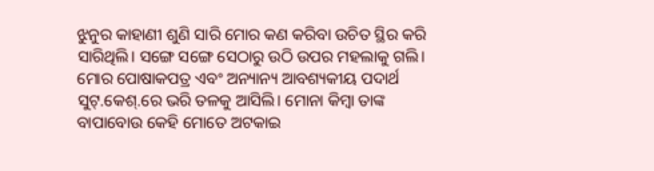ଝୁନୁର କାହାଣୀ ଶୁଣି ସାରି ମୋର କଣ କରିବା ଉଚିତ ସ୍ଥିର କରି ସାରିଥିଲି। ସଙ୍ଗେ ସଙ୍ଗେ ସେଠାରୁ ଉଠି ଉପର ମହଲାକୁ ଗଲି। ମୋର ପୋଷାକପତ୍ର ଏବଂ ଅନ୍ୟାନ୍ୟ ଆବଶ୍ୟକୀୟ ପଦାର୍ଥ ସୁଟ୍.କେଶ୍.ରେ ଭରି ତଳକୁ ଆସିଲି। ମୋନା କିମ୍ବା ତାଙ୍କ ବାପାବୋଉ କେହି ମୋତେ ଅଟକାଇ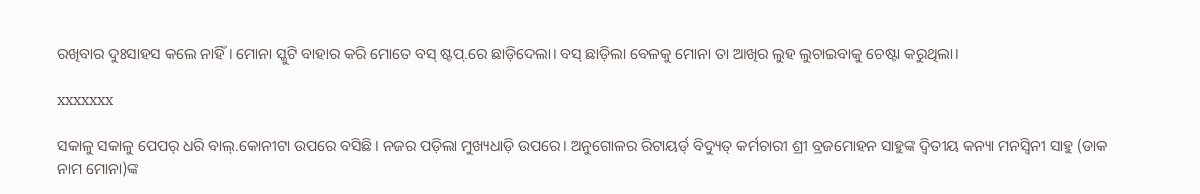ରଖିବାର ଦୁଃସାହସ କଲେ ନାହିଁ। ମୋନା ସ୍କୁଟି ବାହାର କରି ମୋତେ ବସ୍ ଷ୍ଟପ୍.ରେ ଛାଡ଼ିଦେଲା। ବସ୍ ଛାଡ଼ିଲା ବେଳକୁ ମୋନା ତା ଆଖିର ଲୁହ ଲୁଚାଇବାକୁ ଚେଷ୍ଟା କରୁଥିଲା।

xxxxxxx

ସକାଳୁ ସକାଳୁ ପେପର୍ ଧରି ବାଲ୍.କୋନୀଟା ଉପରେ ବସିଛି। ନଜର ପଡ଼ିଲା ମୁଖ୍ୟଧାଡ଼ି ଉପରେ। ଅନୁଗୋଳର ରିଟାୟର୍ଡ୍ ବିଦ୍ୟୁତ୍ କର୍ମଚାରୀ ଶ୍ରୀ ବ୍ରଜମୋହନ ସାହୁଙ୍କ ଦ୍ଵିତୀୟ କନ୍ୟା ମନସ୍ଵିନୀ ସାହୁ (ଡାକ ନାମ ମୋନା)ଙ୍କ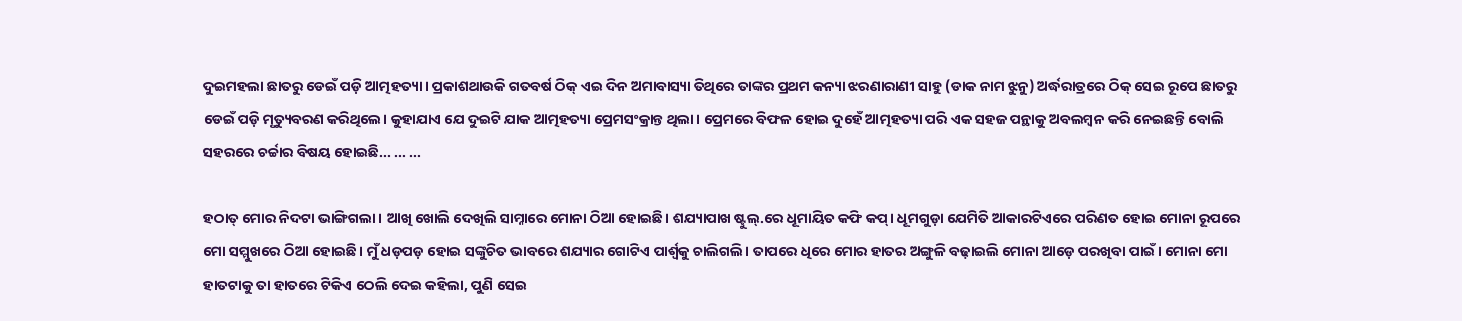ଦୁଇମହଲା ଛାତରୁ ଡେଇଁ ପଡ଼ି ଆତ୍ମହତ୍ୟା। ପ୍ରକାଶଥାଉକି ଗତବର୍ଷ ଠିକ୍ ଏଇ ଦିନ ଅମାବାସ୍ୟା ତିଥିରେ ତାଙ୍କର ପ୍ରଥମ କନ୍ୟା ଝରଣାରାଣୀ ସାହୁ (ଡାକ ନାମ ଝୁନୁ) ଅର୍ଦ୍ଧରାତ୍ରରେ ଠିକ୍ ସେଇ ରୂପେ ଛାତରୁ ଡେଇଁ ପଡ଼ି ମୃତ୍ୟୁବରଣ କରିଥିଲେ। କୁହାଯାଏ ଯେ ଦୁଇଟି ଯାକ ଆତ୍ମହତ୍ୟା ପ୍ରେମସଂକ୍ରାନ୍ତ ଥିଲା। ପ୍ରେମରେ ବିଫଳ ହୋଇ ଦୁହେଁ ଆତ୍ମହତ୍ୟା ପରି ଏକ ସହଜ ପନ୍ଥାକୁ ଅବଲମ୍ବନ କରି ନେଇଛନ୍ତି ବୋଲି ସହରରେ ଚର୍ଚ୍ଚାର ବିଷୟ ହୋଇଛି... ... ...

ହଠାତ୍ ମୋର ନିଦଟା ଭାଙ୍ଗିଗଲା। ଆଖି ଖୋଲି ଦେଖିଲି ସାମ୍ନାରେ ମୋନା ଠିଆ ହୋଇଛି। ଶଯ୍ୟାପାଖ ଷ୍ଟୁଲ୍.ରେ ଧୂମାୟିତ କଫି କପ୍। ଧୂମଗୁଡ଼ା ଯେମିତି ଆକାରଟିଏରେ ପରିଣତ ହୋଇ ମୋନା ରୂପରେ ମୋ ସମ୍ମୁଖରେ ଠିଆ ହୋଇଛି। ମୁଁ ଧଡ଼ପଡ଼ ହୋଇ ସଙ୍କୁଚିତ ଭାବରେ ଶଯ୍ୟାର ଗୋଟିଏ ପାର୍ଶ୍ୱକୁ ଚାଲିଗଲି। ତାପରେ ଧିରେ ମୋର ହାତର ଅଙ୍ଗୁଳି ବଢ଼ାଇଲି ମୋନା ଆଡ଼େ ପରଖିବା ପାଇଁ। ମୋନା ମୋ ହାତଟାକୁ ତା ହାତରେ ଟିକିଏ ଠେଲି ଦେଇ କହିଲା, ପୁଣି ସେଇ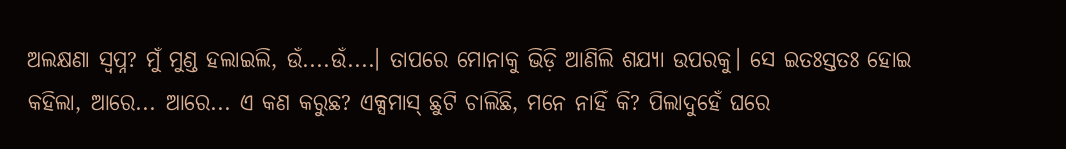ଅଲକ୍ଷଣା ସ୍ଵପ୍ନ? ମୁଁ ମୁଣ୍ଡ ହଲାଇଲି, ଉଁ....ଉଁ....। ତାପରେ ମୋନାକୁ ଭିଡ଼ି ଆଣିଲି ଶଯ୍ୟା ଉପରକୁ। ସେ ଇତଃସ୍ତତଃ ହୋଇ କହିଲା, ଆରେ... ଆରେ... ଏ କଣ କରୁଛ? ଏକ୍ସମାସ୍ ଛୁଟି ଚାଲିଛି, ମନେ ନାହିଁ କି? ପିଲାଦୁହେଁ ଘରେ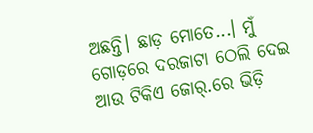ଅଛନ୍ତି। ଛାଡ଼ ମୋତେ...। ମୁଁ ଗୋଡ଼ରେ ଦରଜାଟା ଠେଲି ଦେଇ ଆଉ ଟିକିଏ ଜୋର୍.ରେ ଭିଡ଼ି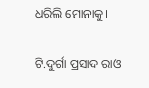ଧରିଲି ମୋନାକୁ।

ଟି.ଦୁର୍ଗା ପ୍ରସାଦ ରାଓ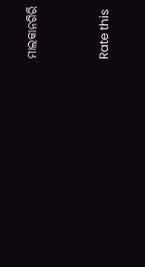ମାଲକାନଗିରି


Rate this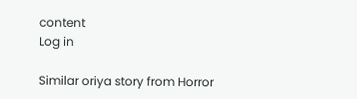content
Log in

Similar oriya story from Horror